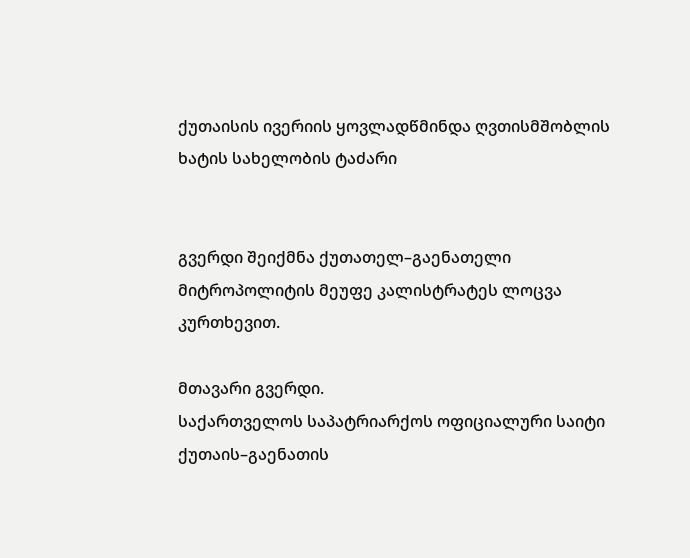ქუთაისის ივერიის ყოვლადწმინდა ღვთისმშობლის ხატის სახელობის ტაძარი


გვერდი შეიქმნა ქუთათელ–გაენათელი მიტროპოლიტის მეუფე კალისტრატეს ლოცვა კურთხევით.

მთავარი გვერდი.
საქართველოს საპატრიარქოს ოფიციალური საიტი
ქუთაის–გაენათის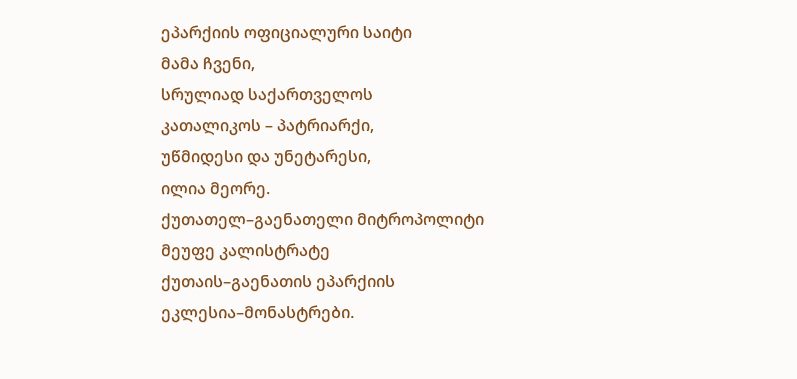ეპარქიის ოფიციალური საიტი
მამა ჩვენი,
სრულიად საქართველოს
კათალიკოს – პატრიარქი,
უწმიდესი და უნეტარესი,
ილია მეორე.
ქუთათელ–გაენათელი მიტროპოლიტი
მეუფე კალისტრატე
ქუთაის–გაენათის ეპარქიის
ეკლესია–მონასტრები.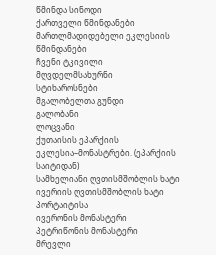წმინდა სინოდი
ქართველი წმინდანები
მართლმადიდებელი ეკლესიის წმინდანები
ჩვენი ტკივილი
მღვდელმსახურნი
სტიხაროსნები
მგალობელთა გუნდი
გალობანი
ლოცვანი
ქუთაისის ეპარქიის ეკლესია–მონასტრები. (ეპარქიის საიტიდან)
სამხელიანი ღვთისმშობლის ხატი
ივერიის ღვთისმშობლის ხატი პორტაიტისა
ივერონის მონასტერი
პეტრიწონის მონასტერი
მრევლი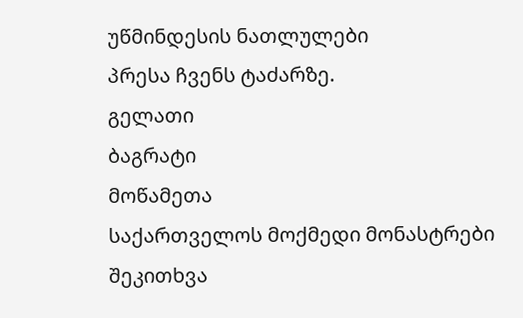უწმინდესის ნათლულები
პრესა ჩვენს ტაძარზე.
გელათი
ბაგრატი
მოწამეთა
საქართველოს მოქმედი მონასტრები
შეკითხვა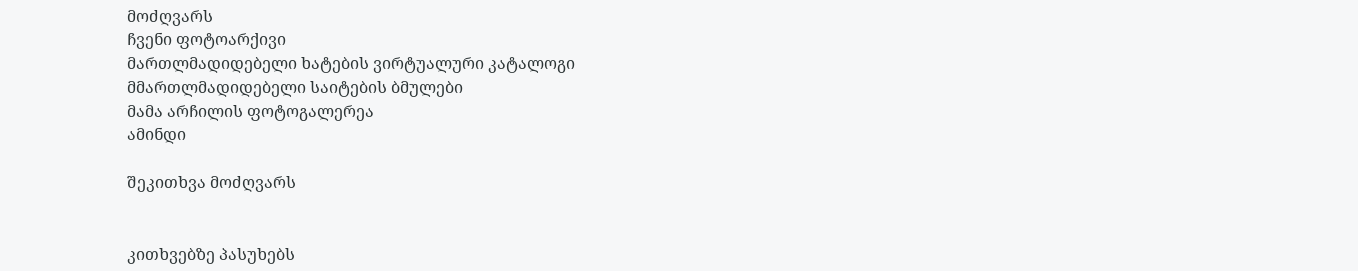მოძღვარს
ჩვენი ფოტოარქივი
მართლმადიდებელი ხატების ვირტუალური კატალოგი
მმართლმადიდებელი საიტების ბმულები
მამა არჩილის ფოტოგალერეა
ამინდი

შეკითხვა მოძღვარს


კითხვებზე პასუხებს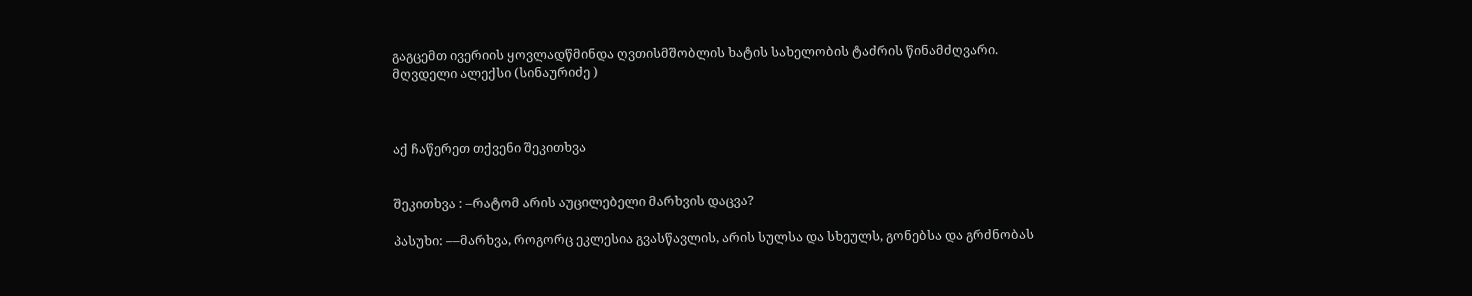გაგცემთ ივერიის ყოვლადწმინდა ღვთისმშობლის ხატის სახელობის ტაძრის წინამძღვარი.
მღვდელი ალექსი (სინაურიძე )



აქ ჩაწერეთ თქვენი შეკითხვა


შეკითხვა : –რატომ არის აუცილებელი მარხვის დაცვა?

პასუხი: ––მარხვა, როგორც ეკლესია გვასწავლის, არის სულსა და სხეულს, გონებსა და გრძნობას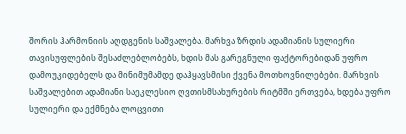შორის ჰარმონიის აღდგენის საშვალება. მარხვა ზრდის ადამიანის სულიერი თავისუფლების შესაძლებლობებს, ხდის მას გარეგნული ფაქტორებიდან უფრო დამოუკიდებელს და მინიმუმამდე დაჰყავსმისი ქვენა მოთხოვნილებები. მარხვის საშვალებით ადამიანი საეკლესიო ღვთისმსახურების რიტმში ერთვება, ხდება უფრო სულიერი და ექმნება ლოცვითი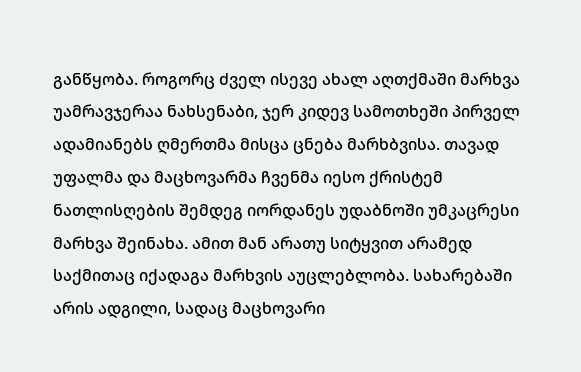განწყობა. როგორც ძველ ისევე ახალ აღთქმაში მარხვა უამრავჯერაა ნახსენაბი, ჯერ კიდევ სამოთხეში პირველ ადამიანებს ღმერთმა მისცა ცნება მარხბვისა. თავად უფალმა და მაცხოვარმა ჩვენმა იესო ქრისტემ ნათლისღების შემდეგ იორდანეს უდაბნოში უმკაცრესი მარხვა შეინახა. ამით მან არათუ სიტყვით არამედ საქმითაც იქადაგა მარხვის აუცლებლობა. სახარებაში არის ადგილი, სადაც მაცხოვარი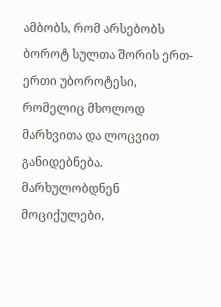ამბობს, რომ არსებობს ბოროტ სულთა შორის ერთ-ერთი უბოროტესი, რომელიც მხოლოდ მარხვითა და ლოცვით განიდებნება. მარხულობდნენ მოციქულები,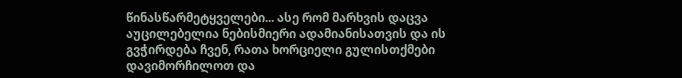წინასწარმეტყველები... ასე რომ მარხვის დაცვა აუცილებელია ნებისმიერი ადამიანისათვის და ის გვჭირდება ჩვენ, რათა ხორციელი გულისთქმები დავიმორჩილოთ და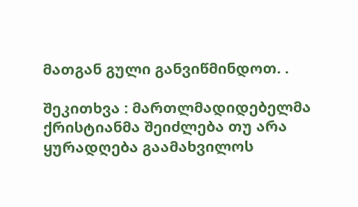მათგან გული განვიწმინდოთ. .

შეკითხვა : მართლმადიდებელმა ქრისტიანმა შეიძლება თუ არა ყურადღება გაამახვილოს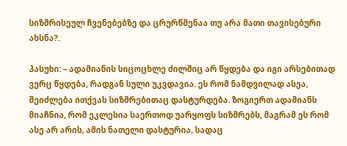სიზმრისეულ ჩვენებებზე და ცრურწმენაა თუ არა მათი თავისებური ახსნა?.

პასუხი: – ადამიანის სიცოცხლე ძილშიც არ წყდება და იგი არსებითად ვერც წყდება, რადგან სული უკვდავია. ეს რომ ნამდვილად ასეა, შეიძლება ითქვას სიზმრებითაც დასტურდება. ზოგიერთ ადამიანს მიაჩნია, რომ ეკლესია საერთოდ უარყოფს სიზმრებს, მაგრამ ეს რომ ასე არ არის, ამის ნათელი დასტურია, სადაც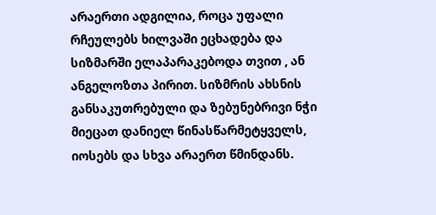არაერთი ადგილია, როცა უფალი რჩეულებს ხილვაში ეცხადება და სიზმარში ელაპარაკებოდა თვით , ან ანგელოზთა პირით. სიზმრის ახსნის განსაკუთრებული და ზებუნებრივი ნჭი მიეცათ დანიელ წინასწარმეტყველს, იოსებს და სხვა არაერთ წმინდანს.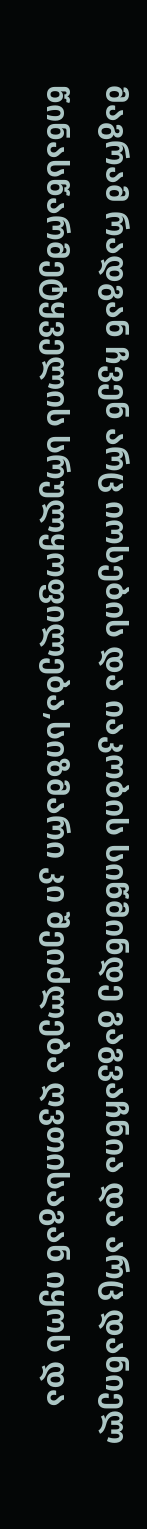მაგრამ რადგან ჩვენ არც იოსების და იაკობის სიწმინდე გაგვაჩნია და არც დანიელ წინასწარმეტყველის სრულყოფილება,სიზმარი კი შეიძლება ღვთისაგან იყოს და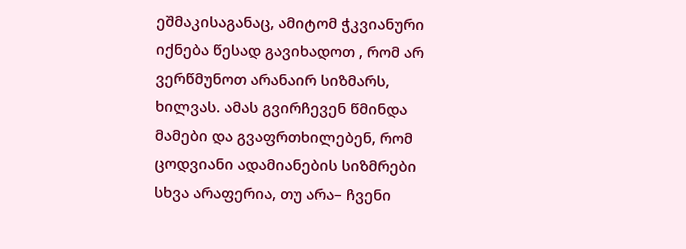ეშმაკისაგანაც, ამიტომ ჭკვიანური იქნება წესად გავიხადოთ , რომ არ ვერწმუნოთ არანაირ სიზმარს, ხილვას. ამას გვირჩევენ წმინდა მამები და გვაფრთხილებენ, რომ ცოდვიანი ადამიანების სიზმრები სხვა არაფერია, თუ არა– ჩვენი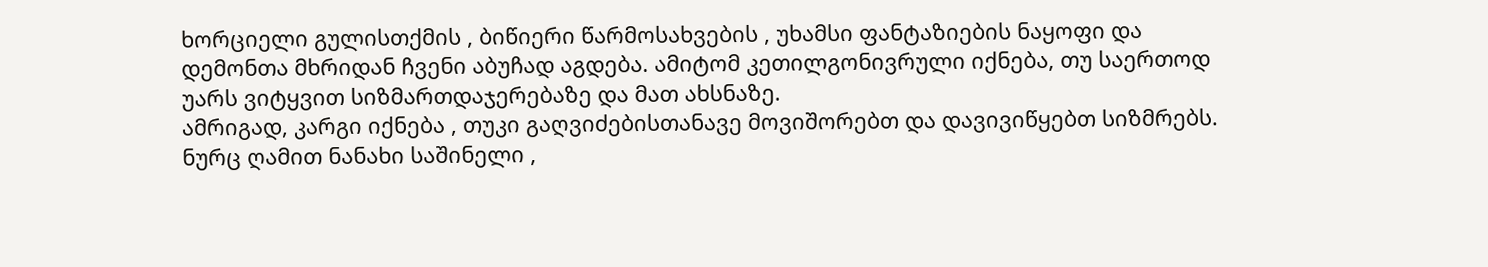ხორციელი გულისთქმის , ბიწიერი წარმოსახვების , უხამსი ფანტაზიების ნაყოფი და დემონთა მხრიდან ჩვენი აბუჩად აგდება. ამიტომ კეთილგონივრული იქნება, თუ საერთოდ უარს ვიტყვით სიზმართდაჯერებაზე და მათ ახსნაზე.
ამრიგად, კარგი იქნება , თუკი გაღვიძებისთანავე მოვიშორებთ და დავივიწყებთ სიზმრებს. ნურც ღამით ნანახი საშინელი ,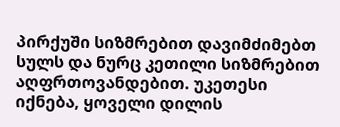პირქუში სიზმრებით დავიმძიმებთ სულს და ნურც კეთილი სიზმრებით აღფრთოვანდებით. უკეთესი იქნება, ყოველი დილის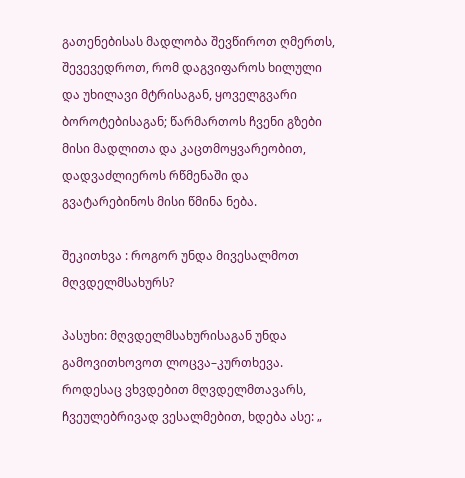გათენებისას მადლობა შევწიროთ ღმერთს, შევევედროთ, რომ დაგვიფაროს ხილული და უხილავი მტრისაგან, ყოველგვარი ბოროტებისაგან; წარმართოს ჩვენი გზები მისი მადლითა და კაცთმოყვარეობით, დადვაძლიეროს რწმენაში და გვატარებინოს მისი წმინა ნება.

შეკითხვა : როგორ უნდა მივესალმოთ მღვდელმსახურს?

პასუხი: მღვდელმსახურისაგან უნდა გამოვითხოვოთ ლოცვა–კურთხევა.
როდესაც ვხვდებით მღვდელმთავარს, ჩვეულებრივად ვესალმებით, ხდება ასე: „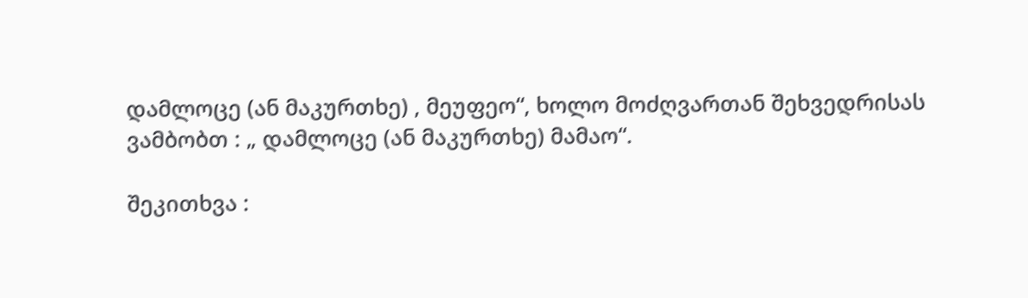დამლოცე (ან მაკურთხე) , მეუფეო“, ხოლო მოძღვართან შეხვედრისას ვამბობთ : „ დამლოცე (ან მაკურთხე) მამაო“.

შეკითხვა :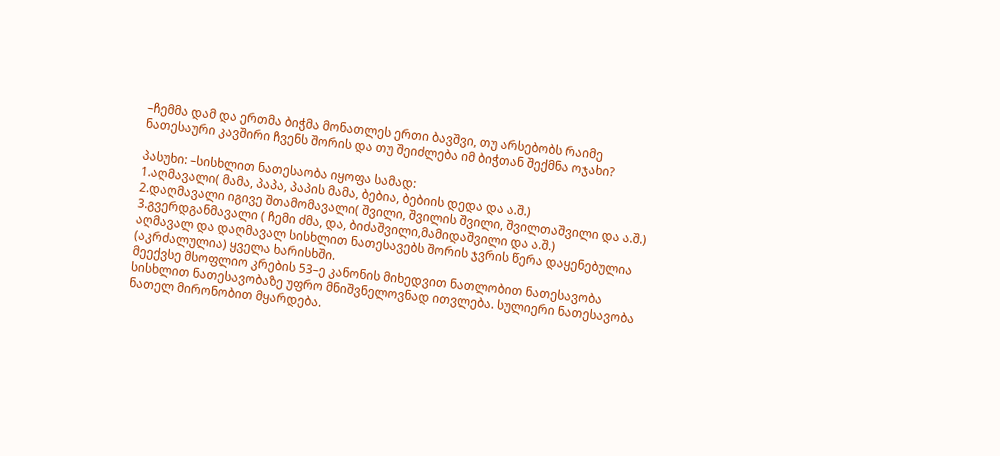–ჩემმა დამ და ერთმა ბიჭმა მონათლეს ერთი ბავშვი, თუ არსებობს რაიმე ნათესაური კავშირი ჩვენს შორის და თუ შეიძლება იმ ბიჭთან შექმნა ოჯახი?

პასუხი: –სისხლით ნათესაობა იყოფა სამად:
1.აღმავალი( მამა, პაპა, პაპის მამა, ბებია, ბებიის დედა და ა.შ.)
2.დაღმავალი იგივე შთამომავალი( შვილი, შვილის შვილი, შვილთაშვილი და ა.შ.)
3.გვერდგანმავალი ( ჩემი ძმა, და, ბიძაშვილი,მამიდაშვილი და ა.შ.)
აღმავალ და დაღმავალ სისხლით ნათესავებს შორის ჯვრის წერა დაყენებულია (აკრძალულია) ყველა ხარისხში.
მეექვსე მსოფლიო კრების 53–ე კანონის მიხედვით ნათლობით ნათესავობა სისხლით ნათესავობაზე უფრო მნიშვნელოვნად ითვლება. სულიერი ნათესავობა ნათელ მირონობით მყარდება.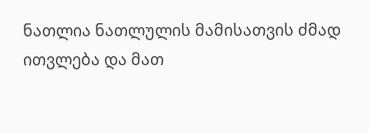ნათლია ნათლულის მამისათვის ძმად ითვლება და მათ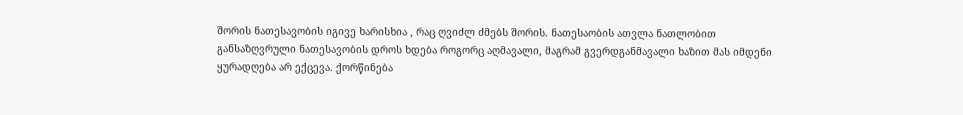შორის ნათესავობის იგივე ხარისხია , რაც ღვიძლ ძმებს შორის. ნათესაობის ათვლა ნათლობით განსაზღვრული ნათესავობის დროს ხდება როგორც აღმავალი, მაგრამ გვერდგანმავალი ხაზით მას იმდენი ყურადღება არ ექცევა. ქორწინება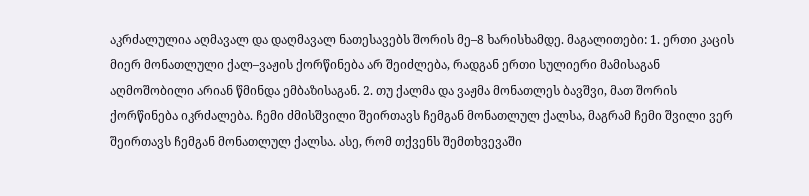აკრძალულია აღმავალ და დაღმავალ ნათესავებს შორის მე–8 ხარისხამდე. მაგალითები: 1. ერთი კაცის მიერ მონათლული ქალ–ვაჟის ქორწინება არ შეიძლება, რადგან ერთი სულიერი მამისაგან აღმოშობილი არიან წმინდა ემბაზისაგან. 2. თუ ქალმა და ვაჟმა მონათლეს ბავშვი, მათ შორის ქორწინება იკრძალება. ჩემი ძმისშვილი შეირთავს ჩემგან მონათლულ ქალსა, მაგრამ ჩემი შვილი ვერ შეირთავს ჩემგან მონათლულ ქალსა. ასე, რომ თქვენს შემთხვევაში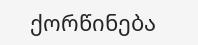ქორწინება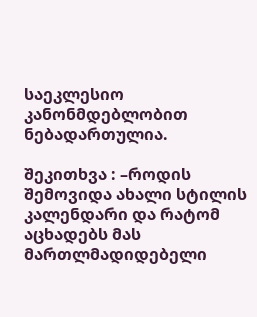საეკლესიო კანონმდებლობით ნებადართულია.

შეკითხვა : –როდის შემოვიდა ახალი სტილის კალენდარი და რატომ აცხადებს მას მართლმადიდებელი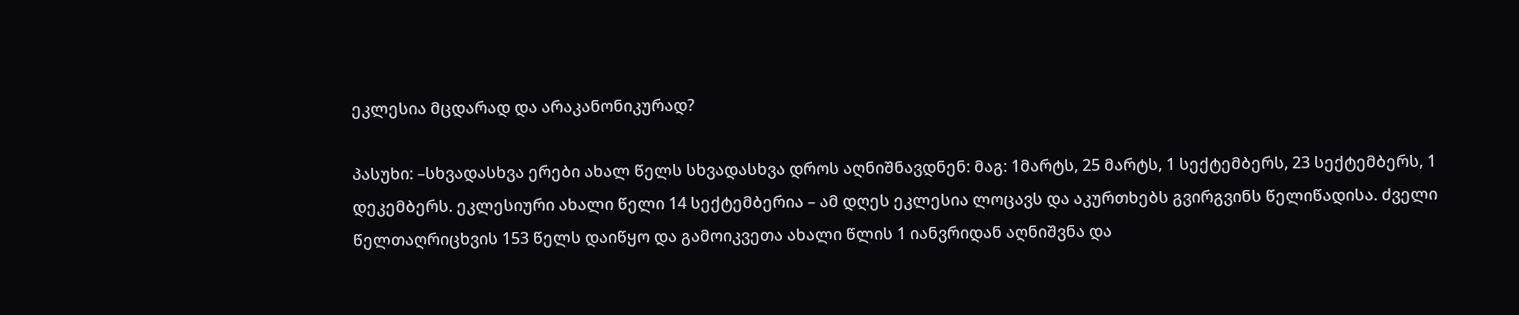ეკლესია მცდარად და არაკანონიკურად?

პასუხი: –სხვადასხვა ერები ახალ წელს სხვადასხვა დროს აღნიშნავდნენ: მაგ: 1მარტს, 25 მარტს, 1 სექტემბერს, 23 სექტემბერს, 1 დეკემბერს. ეკლესიური ახალი წელი 14 სექტემბერია – ამ დღეს ეკლესია ლოცავს და აკურთხებს გვირგვინს წელიწადისა. ძველი წელთაღრიცხვის 153 წელს დაიწყო და გამოიკვეთა ახალი წლის 1 იანვრიდან აღნიშვნა და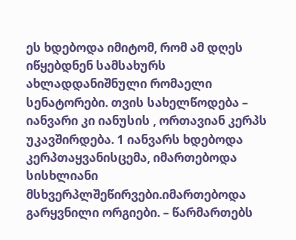ეს ხდებოდა იმიტომ, რომ ამ დღეს იწყებდნენ სამსახურს ახლადდანიშნული რომაელი სენატორები. თვის სახელწოდება – იანვარი კი იანუსის , ორთავიან კერპს უკავშირდება. 1 იანვარს ხდებოდა კერპთაყვანისცემა, იმართებოდა სისხლიანი მსხვერპლშეწირვები.იმართებოდა გარყვნილი ორგიები. – წარმართებს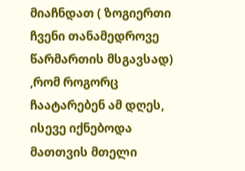მიაჩნდათ ( ზოგიერთი ჩვენი თანამედროვე წარმართის მსგავსად) ,რომ როგორც ჩაატარებენ ამ დღეს, ისევე იქნებოდა მათთვის მთელი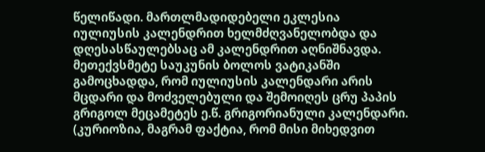წელიწადი. მართლმადიდებელი ეკლესია იულიუსის კალენდრით ხელმძღვანელობდა და დღესასწაულებსაც ამ კალენდრით აღნიშნავდა. მეთექვსმეტე საუკუნის ბოლოს ვატიკანში გამოცხადდა, რომ იულიუსის კალენდარი არის მცდარი და მოძველებული და შემოიღეს ცრუ პაპის გრიგოლ მეცამეტეს ე.წ. გრიგორიანული კალენდარი. (კურიოზია, მაგრამ ფაქტია, რომ მისი მიხედვით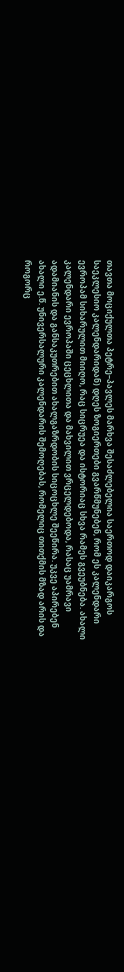თავთა მოციქულთა პეტრე–პავლეს მარხვა შესაძლებელია საერთოდ დაიკარგოს საეკლესიო კალენდარიდან) დღეს ზოგიერთები გვარწმუნებენ, რომ ეს კალენდარი ევროპამ სიხარულით მიიღო, რაც სიცრუეა და ისტორიაც სხვა რამეს გვეუბნება. ახალი კალენდარი ევროპაში ცეცხლითა და მახვილით ვრცელდებოდა, რასაც უამრავი ადამიანის და განსაკუთრებით ახალგაზრდობის სიცოცხლე შეეწირა. უკვე აპირებენ ახალი ე.წ. უნივერსალური კალენდარის შემოღებას, რომელიც თითქმის მზად არის და როგორც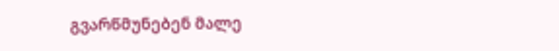გვარწმუნებენ მალე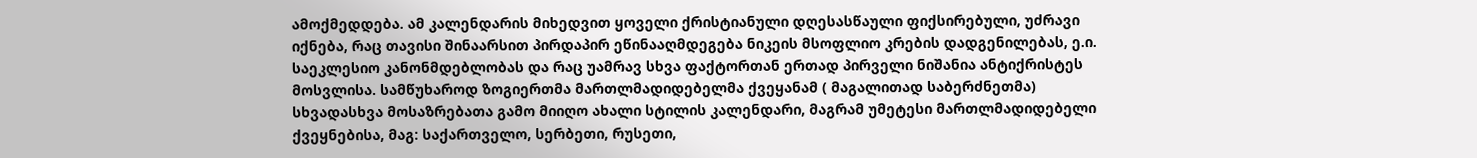ამოქმედდება. ამ კალენდარის მიხედვით ყოველი ქრისტიანული დღესასწაული ფიქსირებული, უძრავი იქნება, რაც თავისი შინაარსით პირდაპირ ეწინააღმდეგება ნიკეის მსოფლიო კრების დადგენილებას, ე.ი. საეკლესიო კანონმდებლობას და რაც უამრავ სხვა ფაქტორთან ერთად პირველი ნიშანია ანტიქრისტეს მოსვლისა. სამწუხაროდ ზოგიერთმა მართლმადიდებელმა ქვეყანამ ( მაგალითად საბერძნეთმა) სხვადასხვა მოსაზრებათა გამო მიიღო ახალი სტილის კალენდარი, მაგრამ უმეტესი მართლმადიდებელი ქვეყნებისა, მაგ: საქართველო, სერბეთი, რუსეთი,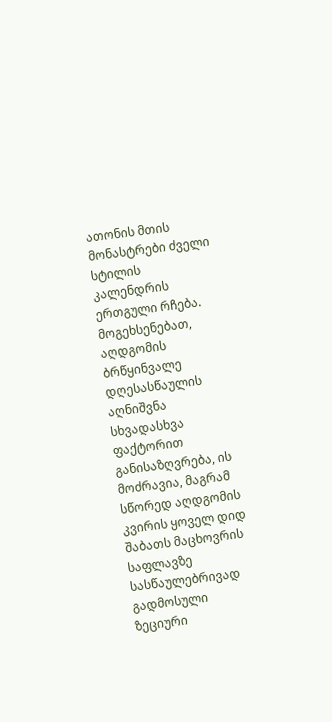ათონის მთის მონასტრები ძველი სტილის კალენდრის ერთგული რჩება. მოგეხსენებათ, აღდგომის ბრწყინვალე დღესასწაულის აღნიშვნა სხვადასხვა ფაქტორით განისაზღვრება, ის მოძრავია, მაგრამ სწორედ აღდგომის კვირის ყოველ დიდ შაბათს მაცხოვრის საფლავზე სასწაულებრივად გადმოსული ზეციური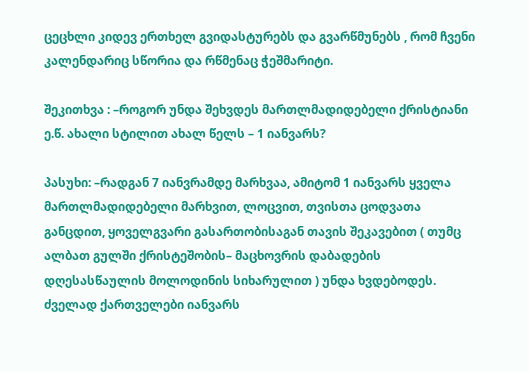ცეცხლი კიდევ ერთხელ გვიდასტურებს და გვარწმუნებს , რომ ჩვენი კალენდარიც სწორია და რწმენაც ჭეშმარიტი.

შეკითხვა : –როგორ უნდა შეხვდეს მართლმადიდებელი ქრისტიანი ე.წ. ახალი სტილით ახალ წელს – 1 იანვარს?

პასუხი: –რადგან 7 იანვრამდე მარხვაა, ამიტომ 1 იანვარს ყველა მართლმადიდებელი მარხვით, ლოცვით, თვისთა ცოდვათა განცდით, ყოველგვარი გასართობისაგან თავის შეკავებით ( თუმც ალბათ გულში ქრისტეშობის– მაცხოვრის დაბადების დღესასწაულის მოლოდინის სიხარულით ) უნდა ხვდებოდეს. ძველად ქართველები იანვარს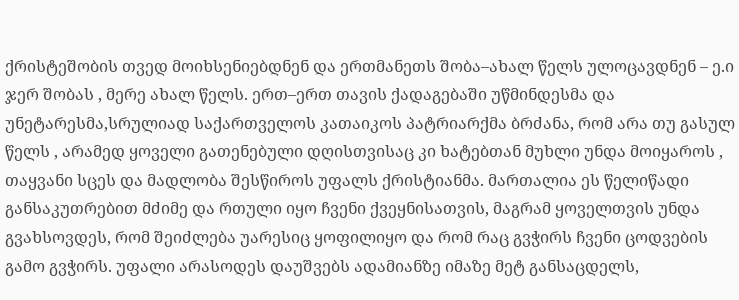ქრისტეშობის თვედ მოიხსენიებდნენ და ერთმანეთს შობა–ახალ წელს ულოცავდნენ – ე.ი ჯერ შობას , მერე ახალ წელს. ერთ–ერთ თავის ქადაგებაში უწმინდესმა და უნეტარესმა,სრულიად საქართველოს კათაიკოს პატრიარქმა ბრძანა, რომ არა თუ გასულ წელს , არამედ ყოველი გათენებული დღისთვისაც კი ხატებთან მუხლი უნდა მოიყაროს , თაყვანი სცეს და მადლობა შესწიროს უფალს ქრისტიანმა. მართალია ეს წელიწადი განსაკუთრებით მძიმე და რთული იყო ჩვენი ქვეყნისათვის, მაგრამ ყოველთვის უნდა გვახსოვდეს, რომ შეიძლება უარესიც ყოფილიყო და რომ რაც გვჭირს ჩვენი ცოდვების გამო გვჭირს. უფალი არასოდეს დაუშვებს ადამიანზე იმაზე მეტ განსაცდელს,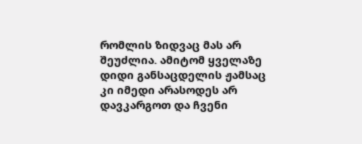რომლის ზიდვაც მას არ შეუძლია. ამიტომ ყველაზე დიდი განსაცდელის ჟამსაც კი იმედი არასოდეს არ დავკარგოთ და ჩვენი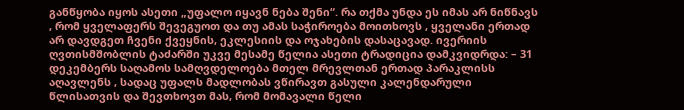განწყობა იყოს ასეთი „უფალო იყავნ ნება შენი“. რა თქმა უნდა ეს იმას არ ნიწნავს , რომ ყველაფერს შევეგუოთ და თუ ამას საჭიროება მოითხოვს , ყველანი ერთად არ დავდგეთ ჩვენი ქვეყნის, ეკლესიის და ოჯახების დასაცავად. ივერიის ღვთისმშობლის ტაძარში უკვე მესამე წელია ასეთი ტრადიცია დამკვიდრდა: – 31 დეკემბერს საღამოს სამღვდელოება მთელ მრევლთან ერთად პარაკლისს აღავლენს , სადაც უფალს მადლობას ვწირავთ გასული კალენდარული წლისათვის და შევთხოვთ მას, რომ მომავალი წელი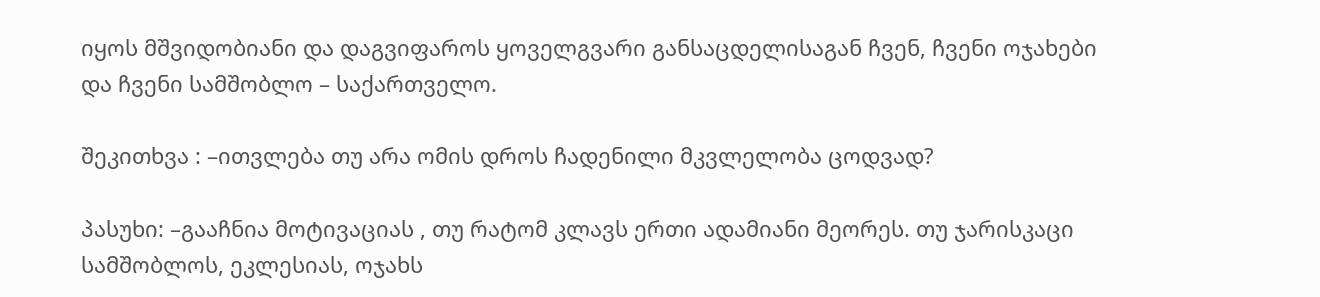იყოს მშვიდობიანი და დაგვიფაროს ყოველგვარი განსაცდელისაგან ჩვენ, ჩვენი ოჯახები და ჩვენი სამშობლო – საქართველო.

შეკითხვა : –ითვლება თუ არა ომის დროს ჩადენილი მკვლელობა ცოდვად?

პასუხი: –გააჩნია მოტივაციას , თუ რატომ კლავს ერთი ადამიანი მეორეს. თუ ჯარისკაცი სამშობლოს, ეკლესიას, ოჯახს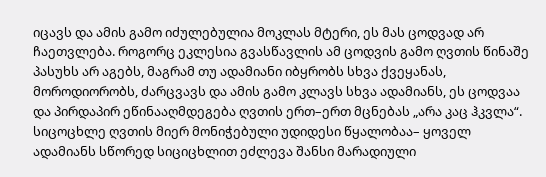იცავს და ამის გამო იძულებულია მოკლას მტერი, ეს მას ცოდვად არ ჩაეთვლება. როგორც ეკლესია გვასწავლის ამ ცოდვის გამო ღვთის წინაშე პასუხს არ აგებს, მაგრამ თუ ადამიანი იბყრობს სხვა ქვეყანას, მოროდიორობს, ძარცვავს და ამის გამო კლავს სხვა ადამიანს, ეს ცოდვაა და პირდაპირ ეწინააღმდეგება ღვთის ერთ–ერთ მცნებას „არა კაც ჰკვლა“. სიცოცხლე ღვთის მიერ მონიჭებული უდიდესი წყალობაა– ყოველ ადამიანს სწორედ სიციცხლით ეძლევა შანსი მარადიული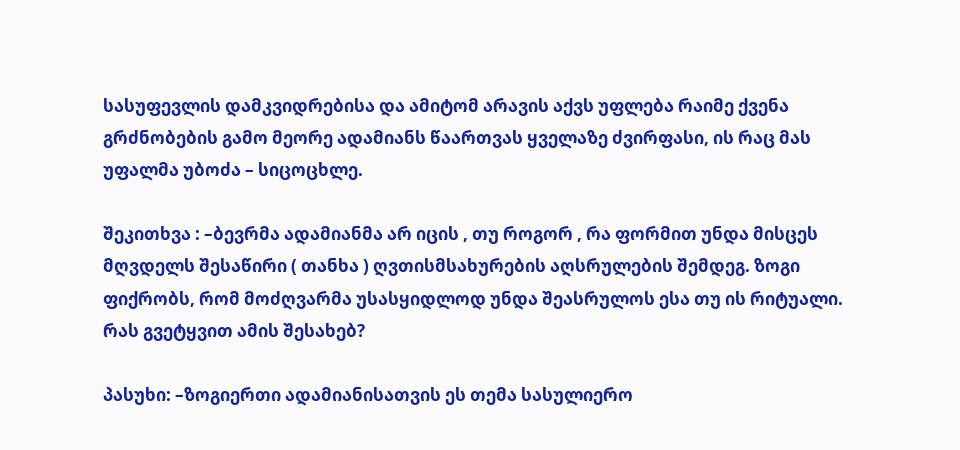სასუფევლის დამკვიდრებისა და ამიტომ არავის აქვს უფლება რაიმე ქვენა გრძნობების გამო მეორე ადამიანს წაართვას ყველაზე ძვირფასი, ის რაც მას უფალმა უბოძა – სიცოცხლე.

შეკითხვა : –ბევრმა ადამიანმა არ იცის , თუ როგორ , რა ფორმით უნდა მისცეს მღვდელს შესაწირი ( თანხა ) ღვთისმსახურების აღსრულების შემდეგ. ზოგი ფიქრობს, რომ მოძღვარმა უსასყიდლოდ უნდა შეასრულოს ესა თუ ის რიტუალი. რას გვეტყვით ამის შესახებ?

პასუხი: –ზოგიერთი ადამიანისათვის ეს თემა სასულიერო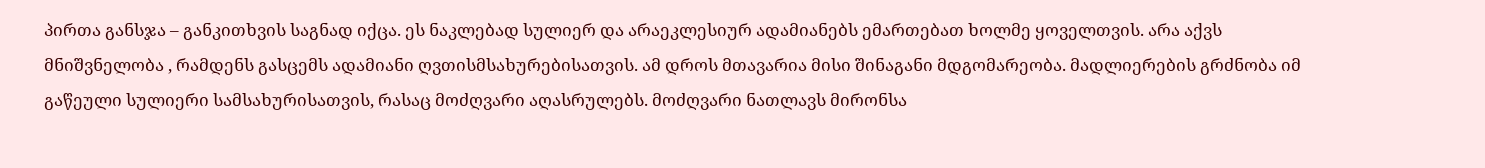პირთა განსჯა – განკითხვის საგნად იქცა. ეს ნაკლებად სულიერ და არაეკლესიურ ადამიანებს ემართებათ ხოლმე ყოველთვის. არა აქვს მნიშვნელობა , რამდენს გასცემს ადამიანი ღვთისმსახურებისათვის. ამ დროს მთავარია მისი შინაგანი მდგომარეობა. მადლიერების გრძნობა იმ გაწეული სულიერი სამსახურისათვის, რასაც მოძღვარი აღასრულებს. მოძღვარი ნათლავს მირონსა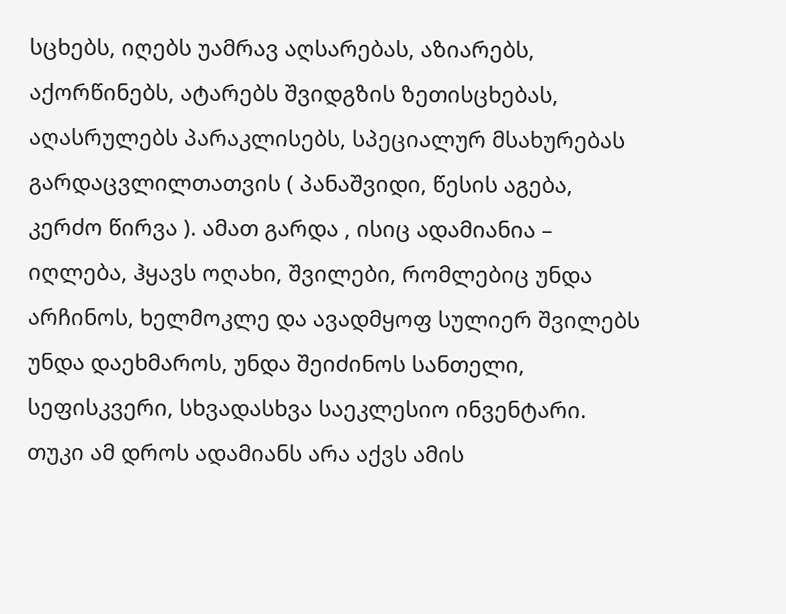სცხებს, იღებს უამრავ აღსარებას, აზიარებს, აქორწინებს, ატარებს შვიდგზის ზეთისცხებას, აღასრულებს პარაკლისებს, სპეციალურ მსახურებას გარდაცვლილთათვის ( პანაშვიდი, წესის აგება, კერძო წირვა ). ამათ გარდა , ისიც ადამიანია – იღლება, ჰყავს ოღახი, შვილები, რომლებიც უნდა არჩინოს, ხელმოკლე და ავადმყოფ სულიერ შვილებს უნდა დაეხმაროს, უნდა შეიძინოს სანთელი, სეფისკვერი, სხვადასხვა საეკლესიო ინვენტარი. თუკი ამ დროს ადამიანს არა აქვს ამის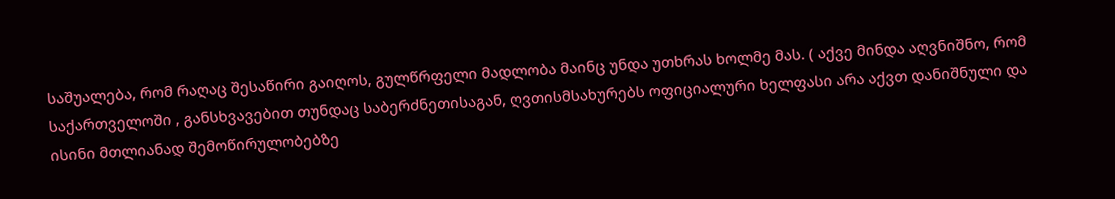საშუალება, რომ რაღაც შესაწირი გაიღოს, გულწრფელი მადლობა მაინც უნდა უთხრას ხოლმე მას. ( აქვე მინდა აღვნიშნო, რომ საქართველოში , განსხვავებით თუნდაც საბერძნეთისაგან, ღვთისმსახურებს ოფიციალური ხელფასი არა აქვთ დანიშნული და ისინი მთლიანად შემოწირულობებზე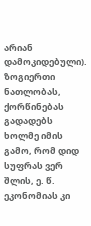არიან დამოკიდებული). ზოგიერთი ნათლობას, ქორწინებას გადადებს ხოლმე იმის გამო, რომ დიდ სუფრას ვერ შლის, ე. წ. ეკონომიას კი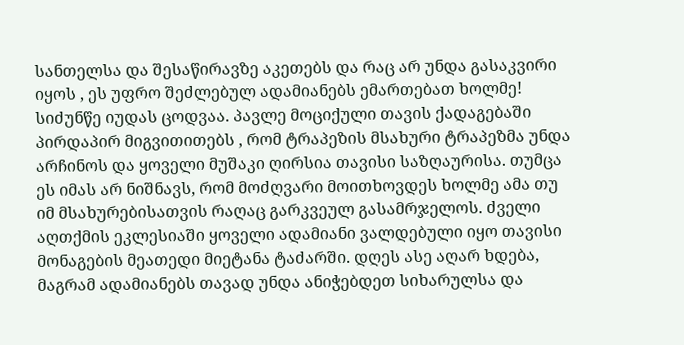სანთელსა და შესაწირავზე აკეთებს და რაც არ უნდა გასაკვირი იყოს , ეს უფრო შეძლებულ ადამიანებს ემართებათ ხოლმე! სიძუნწე იუდას ცოდვაა. პავლე მოციქული თავის ქადაგებაში პირდაპირ მიგვითითებს , რომ ტრაპეზის მსახური ტრაპეზმა უნდა არჩინოს და ყოველი მუშაკი ღირსია თავისი საზღაურისა. თუმცა ეს იმას არ ნიშნავს, რომ მოძღვარი მოითხოვდეს ხოლმე ამა თუ იმ მსახურებისათვის რაღაც გარკვეულ გასამრჯელოს. ძველი აღთქმის ეკლესიაში ყოველი ადამიანი ვალდებული იყო თავისი მონაგების მეათედი მიეტანა ტაძარში. დღეს ასე აღარ ხდება, მაგრამ ადამიანებს თავად უნდა ანიჭებდეთ სიხარულსა და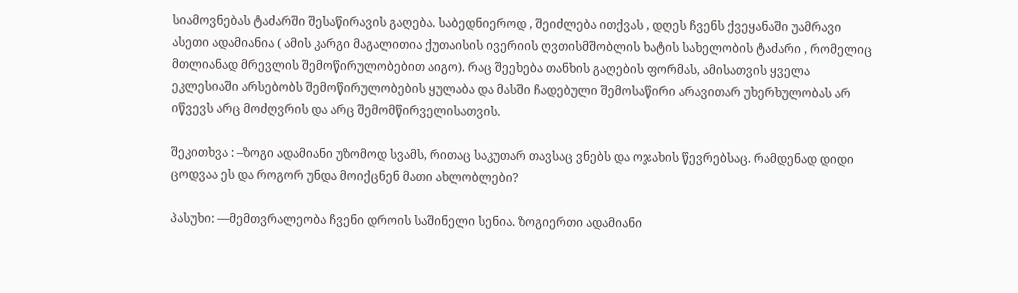სიამოვნებას ტაძარში შესაწირავის გაღება. საბედნიეროდ , შეიძლება ითქვას , დღეს ჩვენს ქვეყანაში უამრავი ასეთი ადამიანია ( ამის კარგი მაგალითია ქუთაისის ივერიის ღვთისმშობლის ხატის სახელობის ტაძარი , რომელიც მთლიანად მრევლის შემოწირულობებით აიგო). რაც შეეხება თანხის გაღების ფორმას, ამისათვის ყველა ეკლესიაში არსებობს შემოწირულობების ყულაბა და მასში ჩადებული შემოსაწირი არავითარ უხერხულობას არ იწვევს არც მოძღვრის და არც შემომწირველისათვის.

შეკითხვა : –ზოგი ადამიანი უზომოდ სვამს, რითაც საკუთარ თავსაც ვნებს და ოჯახის წევრებსაც. რამდენად დიდი ცოდვაა ეს და როგორ უნდა მოიქცნენ მათი ახლობლები?

პასუხი: ––მემთვრალეობა ჩვენი დროის საშინელი სენია. ზოგიერთი ადამიანი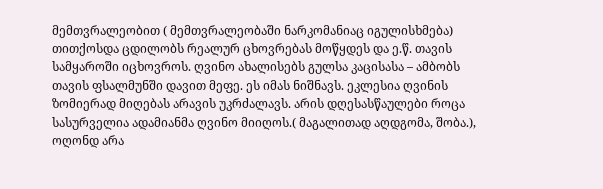მემთვრალეობით ( მემთვრალეობაში ნარკომანიაც იგულისხმება) თითქოსდა ცდილობს რეალურ ცხოვრებას მოწყდეს და ე.წ. თავის სამყაროში იცხოვროს. ღვინო ახალისებს გულსა კაცისასა – ამბობს თავის ფსალმუნში დავით მეფე. ეს იმას ნიშნავს. ეკლესია ღვინის ზომიერად მიღებას არავის უკრძალავს. არის დღესასწაულები როცა სასურველია ადამიანმა ღვინო მიიღოს.( მაგალითად აღდგომა, შობა.), ოღონდ არა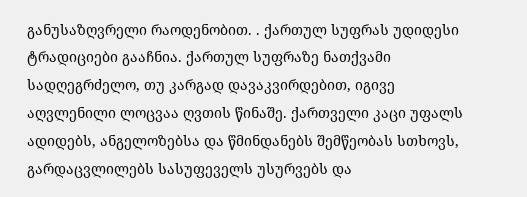განუსაზღვრელი რაოდენობით. . ქართულ სუფრას უდიდესი ტრადიციები გააჩნია. ქართულ სუფრაზე ნათქვამი სადღეგრძელო, თუ კარგად დავაკვირდებით, იგივე აღვლენილი ლოცვაა ღვთის წინაშე. ქართველი კაცი უფალს ადიდებს, ანგელოზებსა და წმინდანებს შემწეობას სთხოვს, გარდაცვლილებს სასუფეველს უსურვებს და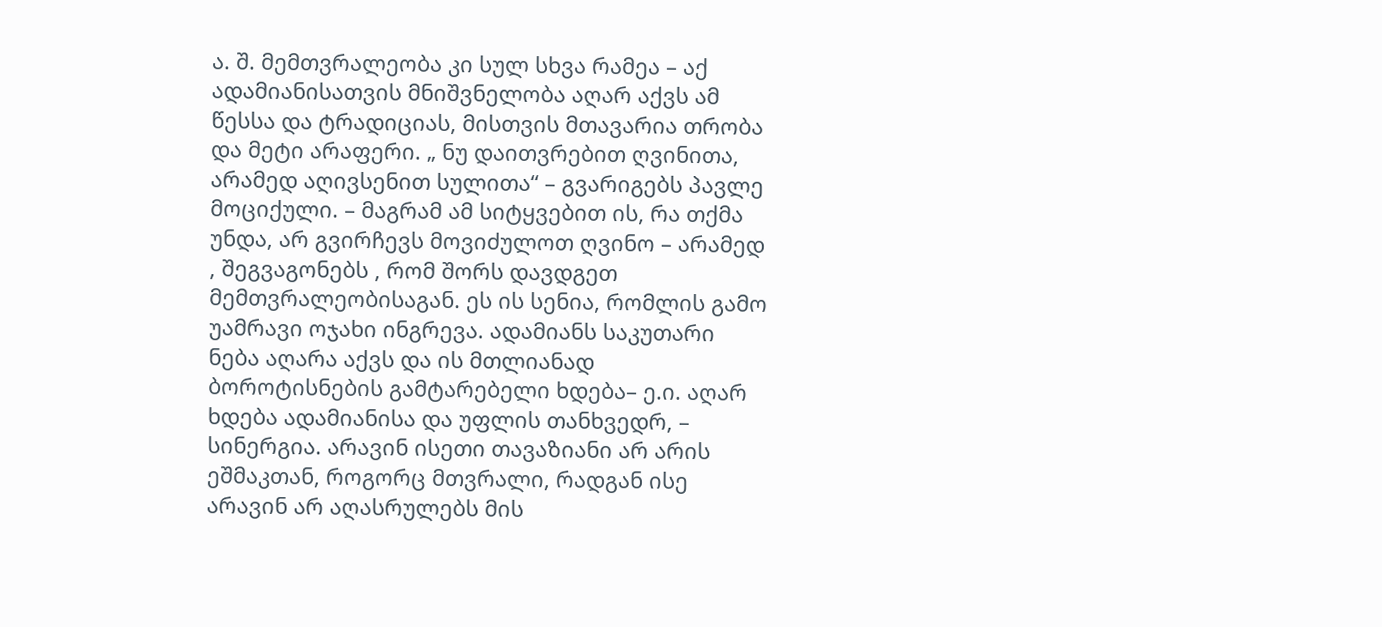ა. შ. მემთვრალეობა კი სულ სხვა რამეა – აქ ადამიანისათვის მნიშვნელობა აღარ აქვს ამ წესსა და ტრადიციას, მისთვის მთავარია თრობა და მეტი არაფერი. „ ნუ დაითვრებით ღვინითა, არამედ აღივსენით სულითა“ – გვარიგებს პავლე მოციქული. – მაგრამ ამ სიტყვებით ის, რა თქმა უნდა, არ გვირჩევს მოვიძულოთ ღვინო – არამედ , შეგვაგონებს , რომ შორს დავდგეთ მემთვრალეობისაგან. ეს ის სენია, რომლის გამო უამრავი ოჯახი ინგრევა. ადამიანს საკუთარი ნება აღარა აქვს და ის მთლიანად ბოროტისნების გამტარებელი ხდება– ე.ი. აღარ ხდება ადამიანისა და უფლის თანხვედრ, – სინერგია. არავინ ისეთი თავაზიანი არ არის ეშმაკთან, როგორც მთვრალი, რადგან ისე არავინ არ აღასრულებს მის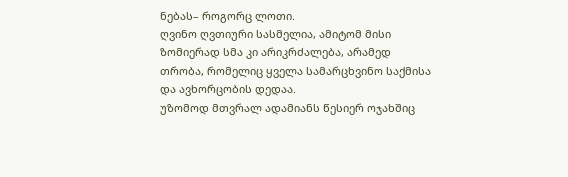ნებას– როგორც ლოთი.
ღვინო ღვთიური სასმელია, ამიტომ მისი ზომიერად სმა კი არიკრძალება, არამედ თრობა, რომელიც ყველა სამარცხვინო საქმისა და ავხორცობის დედაა.
უზომოდ მთვრალ ადამიანს წესიერ ოჯახშიც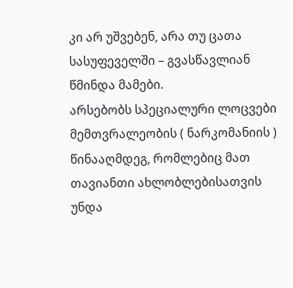კი არ უშვებენ, არა თუ ცათა სასუფეველში – გვასწავლიან წმინდა მამები.
არსებობს სპეციალური ლოცვები მემთვრალეობის ( ნარკომანიის ) წინააღმდეგ, რომლებიც მათ თავიანთი ახლობლებისათვის უნდა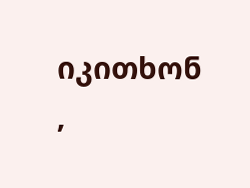იკითხონ ,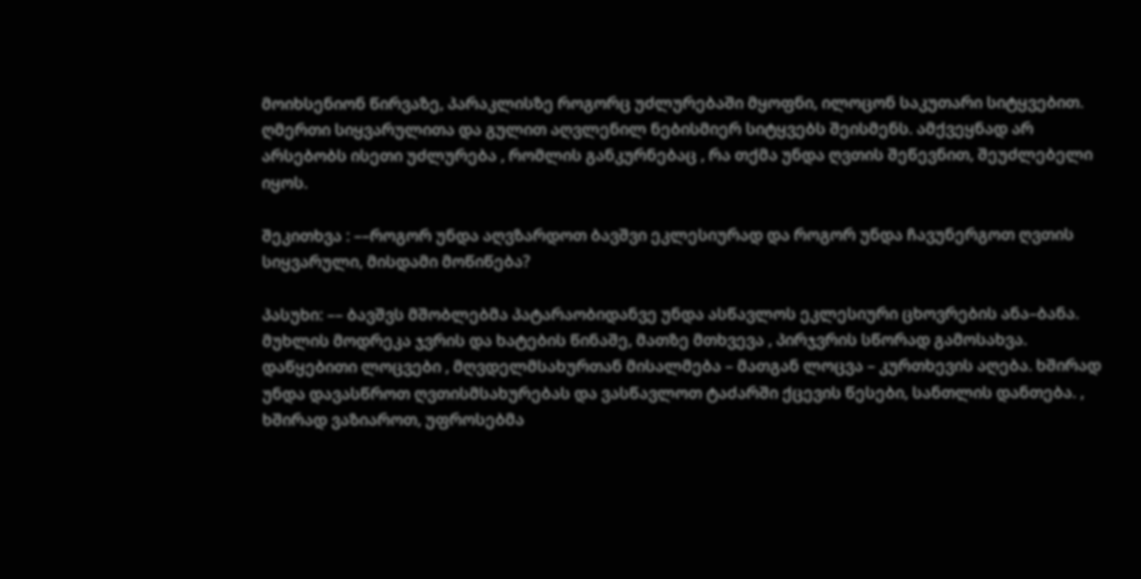მოიხსენიონ წირვაზე, პარაკლისზე როგორც უძლურებაში მყოფნი, ილოცონ საკუთარი სიტყვებით. ღმერთი სიყვარულითა და გულით აღვლენილ ნებისმიერ სიტყვებს შეისმენს. ამქვეყნად არ არსებობს ისეთი უძლურება , რომლის განკურნებაც , რა თქმა უნდა ღვთის შეწევნით, შეუძლებელი იყოს.

შეკითხვა : ––როგორ უნდა აღვზარდოთ ბავშვი ეკლესიურად და როგორ უნდა ჩავუნერგოთ ღვთის სიყვარული, მისდამი მოწიწება?

პასუხი: –– ბავშვს მშობლებმა პატარაობიდანვე უნდა ასწავლოს ეკლესიური ცხოვრების ანა–ბანა. მუხლის მოდრეკა ჯვრის და ხატების წინაშე, მათზე მთხვევა , პირჯვრის სწორად გამოსახვა. დაწყებითი ლოცვები , მღვდელმსახურთან მისალმება – მათგან ლოცვა – კურთხევის აღება. ხშირად უნდა დავასწროთ ღვთისმსახურებას და ვასწავლოთ ტაძარში ქცევის წესები, სანთლის დანთება. , ხშირად ვაზიაროთ, უფროსებმა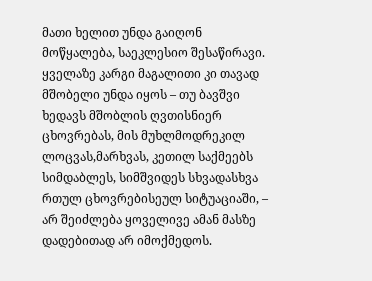მათი ხელით უნდა გაიღონ მოწყალება, საეკლესიო შესაწირავი. ყველაზე კარგი მაგალითი კი თავად მშობელი უნდა იყოს – თუ ბავშვი ხედავს მშობლის ღვთისნიერ ცხოვრებას, მის მუხლმოდრეკილ ლოცვას,მარხვას, კეთილ საქმეებს სიმდაბლეს, სიმშვიდეს სხვადასხვა რთულ ცხოვრებისეულ სიტუაციაში, – არ შეიძლება ყოველივე ამან მასზე დადებითად არ იმოქმედოს.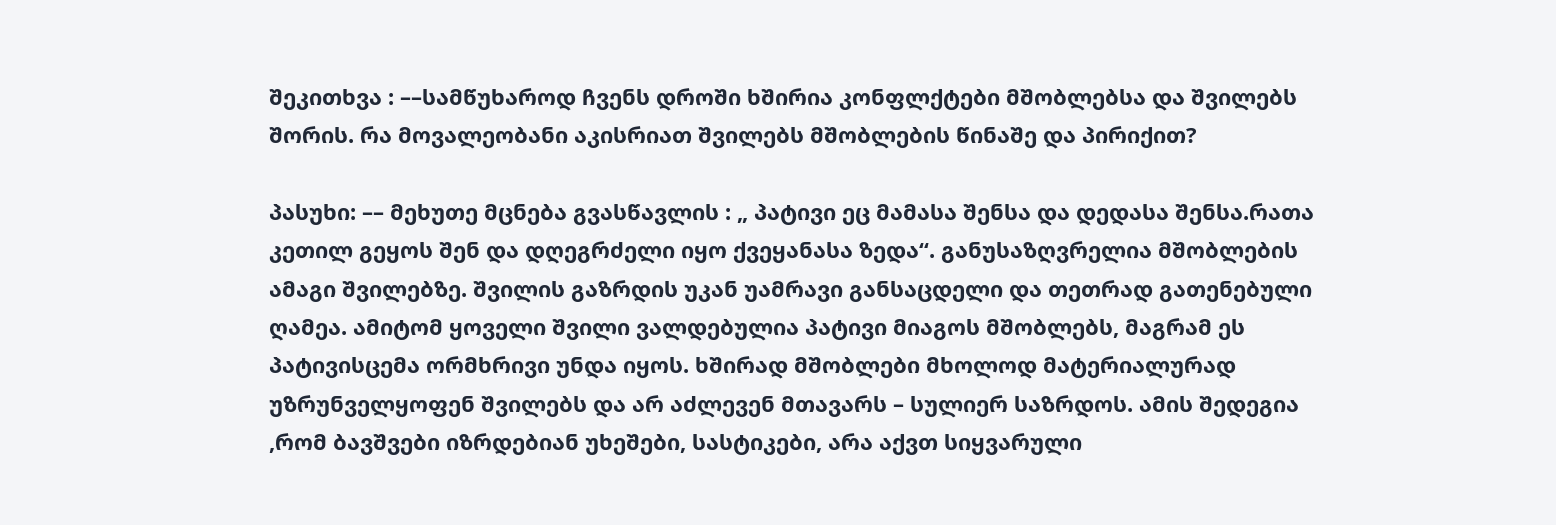შეკითხვა : ––სამწუხაროდ ჩვენს დროში ხშირია კონფლქტები მშობლებსა და შვილებს შორის. რა მოვალეობანი აკისრიათ შვილებს მშობლების წინაშე და პირიქით?

პასუხი: –– მეხუთე მცნება გვასწავლის : „ პატივი ეც მამასა შენსა და დედასა შენსა.რათა კეთილ გეყოს შენ და დღეგრძელი იყო ქვეყანასა ზედა“. განუსაზღვრელია მშობლების ამაგი შვილებზე. შვილის გაზრდის უკან უამრავი განსაცდელი და თეთრად გათენებული ღამეა. ამიტომ ყოველი შვილი ვალდებულია პატივი მიაგოს მშობლებს, მაგრამ ეს პატივისცემა ორმხრივი უნდა იყოს. ხშირად მშობლები მხოლოდ მატერიალურად უზრუნველყოფენ შვილებს და არ აძლევენ მთავარს – სულიერ საზრდოს. ამის შედეგია ,რომ ბავშვები იზრდებიან უხეშები, სასტიკები, არა აქვთ სიყვარული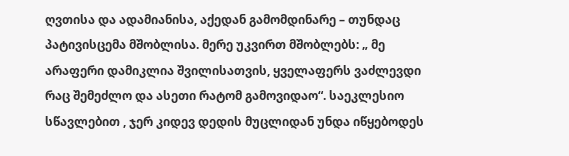ღვთისა და ადამიანისა, აქედან გამომდინარე – თუნდაც პატივისცემა მშობლისა. მერე უკვირთ მშობლებს: „ მე არაფერი დამიკლია შვილისათვის, ყველაფერს ვაძლევდი რაც შემეძლო და ასეთი რატომ გამოვიდაო“. საეკლესიო სწავლებით , ჯერ კიდევ დედის მუცლიდან უნდა იწყებოდეს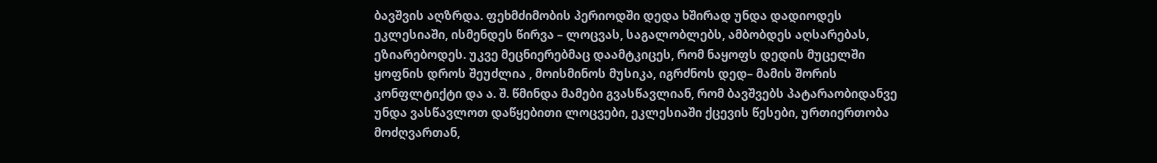ბავშვის აღზრდა. ფეხმძიმობის პერიოდში დედა ხშირად უნდა დადიოდეს ეკლესიაში, ისმენდეს წირვა – ლოცვას, საგალობლებს, ამბობდეს აღსარებას, ეზიარებოდეს. უკვე მეცნიერებმაც დაამტკიცეს, რომ ნაყოფს დედის მუცელში ყოფნის დროს შეუძლია , მოისმინოს მუსიკა, იგრძნოს დედ– მამის შორის კონფლტიქტი და ა. შ. წმინდა მამები გვასწავლიან, რომ ბავშვებს პატარაობიდანვე უნდა ვასწავლოთ დაწყებითი ლოცვები, ეკლესიაში ქცევის წესები, ურთიერთობა მოძღვართან,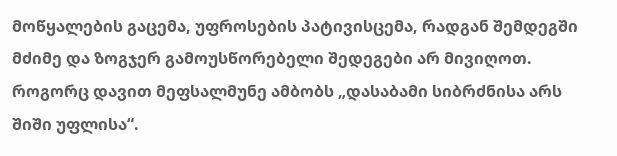მოწყალების გაცემა, უფროსების პატივისცემა, რადგან შემდეგში მძიმე და ზოგჯერ გამოუსწორებელი შედეგები არ მივიღოთ. როგორც დავით მეფსალმუნე ამბობს „დასაბამი სიბრძნისა არს შიში უფლისა“.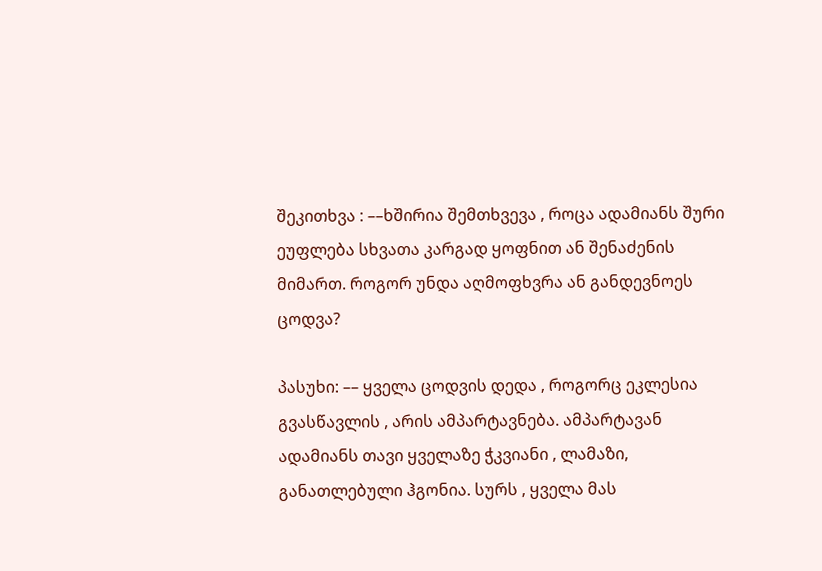შეკითხვა : ––ხშირია შემთხვევა , როცა ადამიანს შური ეუფლება სხვათა კარგად ყოფნით ან შენაძენის მიმართ. როგორ უნდა აღმოფხვრა ან განდევნოეს ცოდვა?

პასუხი: –– ყველა ცოდვის დედა , როგორც ეკლესია გვასწავლის , არის ამპარტავნება. ამპარტავან ადამიანს თავი ყველაზე ჭკვიანი , ლამაზი, განათლებული ჰგონია. სურს , ყველა მას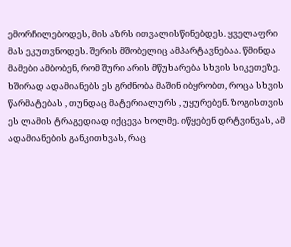ემორჩილებოდეს, მის აზრს ითვალისწინებდეს. ყველაფრი მას ეკუთვნოდეს. შერის მშობელიც ამპარტავნებაა. წმინდა მამები ამბობენ, რომ შური არის მწუხარება სხვის სიკეთეზე. ხშირად ადამიანებს ეს გრძნობა მაშინ იბყრობთ, როცა სხვის წარმატებას , თუნდაც მატერიალურს , უყურებენ. ზოგისთვის ეს ლამის ტრაგედიად იქცევა ხოლმე. იწყებენ დრტვინვას, ამ ადამიანების განკითხვას, რაც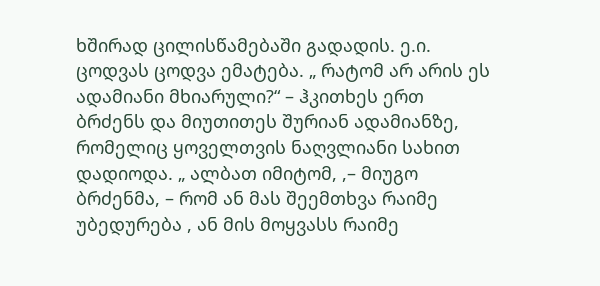ხშირად ცილისწამებაში გადადის. ე.ი. ცოდვას ცოდვა ემატება. „ რატომ არ არის ეს ადამიანი მხიარული?“ – ჰკითხეს ერთ ბრძენს და მიუთითეს შურიან ადამიანზე, რომელიც ყოველთვის ნაღვლიანი სახით დადიოდა. „ ალბათ იმიტომ, ,– მიუგო ბრძენმა, – რომ ან მას შეემთხვა რაიმე უბედურება , ან მის მოყვასს რაიმე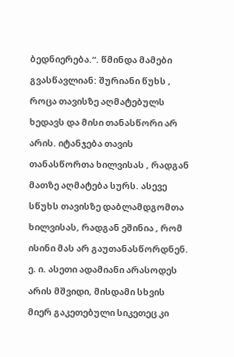ბედნიერება.“. წმინდა მამები გვასწავლიან: შურიანი წუხს , როცა თავისზე აღმატებულს ხედავს და მისი თანასწორი არ არის. იტანჯება თავის თანასწორთა ხილვისას , რადგან მათზე აღმატება სურს. ასევე სწუხს თავისზე დაბლამდგომთა ხილვისას, რადგან ეშინია , რომ ისინი მას არ გაუთანასწორდნენ. ე. ი. ასეთი ადამიანი არასოდეს არის მშვიდი, მისდამი სხვის მიერ გაკეთებული სიკეთეც კი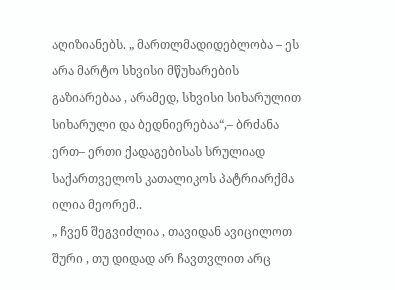აღიზიანებს. „ მართლმადიდებლობა – ეს არა მარტო სხვისი მწუხარების გაზიარებაა , არამედ, სხვისი სიხარულით სიხარული და ბედნიერებაა“,– ბრძანა ერთ– ერთი ქადაგებისას სრულიად საქართველოს კათალიკოს პატრიარქმა ილია მეორემ..
„ ჩვენ შეგვიძლია , თავიდან ავიცილოთ შური , თუ დიდად არ ჩავთვლით არც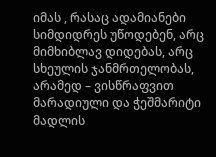იმას , რასაც ადამიანები სიმდიდრეს უწოდებენ, არც მიმხიბლავ დიდებას, არც სხეულის ჯანმრთელობას, არამედ – ვისწრაფვით მარადიული და ჭეშმარიტი მადლის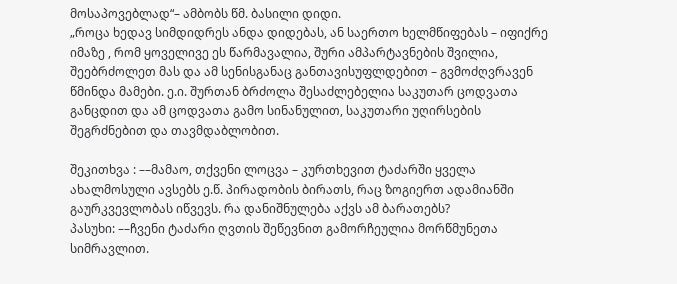მოსაპოვებლად“– ამბობს წმ. ბასილი დიდი.
„როცა ხედავ სიმდიდრეს ანდა დიდებას, ან საერთო ხელმწიფებას – იფიქრე იმაზე , რომ ყოველივე ეს წარმავალია, შური ამპარტავნების შვილია, შეებრძოლეთ მას და ამ სენისგანაც განთავისუფლდებით – გვმოძღვრავენ წმინდა მამები. ე.ი. შურთან ბრძოლა შესაძლებელია საკუთარ ცოდვათა განცდით და ამ ცოდვათა გამო სინანულით, საკუთარი უღირსების შეგრძნებით და თავმდაბლობით.

შეკითხვა : ––მამაო, თქვენი ლოცვა – კურთხევით ტაძარში ყველა ახალმოსული ავსებს ე.წ. პირადობის ბირათს, რაც ზოგიერთ ადამიანში გაურკვევლობას იწვევს. რა დანიშნულება აქვს ამ ბარათებს?
პასუხი: ––ჩვენი ტაძარი ღვთის შეწევნით გამორჩეულია მორწმუნეთა სიმრავლით.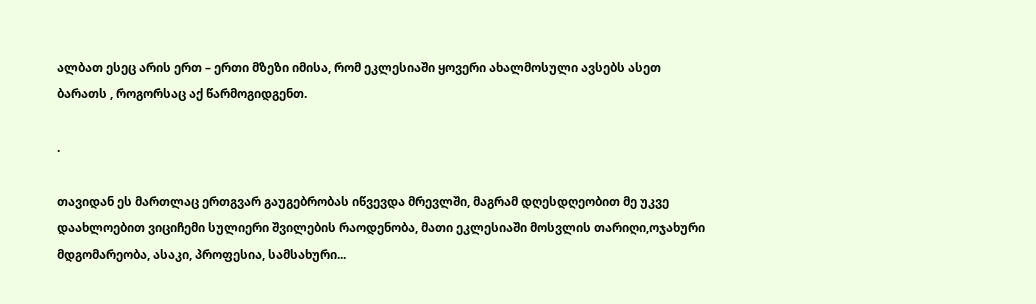ალბათ ესეც არის ერთ – ერთი მზეზი იმისა, რომ ეკლესიაში ყოვერი ახალმოსული ავსებს ასეთ ბარათს , როგორსაც აქ წარმოგიდგენთ.

.

თავიდან ეს მართლაც ერთგვარ გაუგებრობას იწვევდა მრევლში, მაგრამ დღესდღეობით მე უკვე დაახლოებით ვიციჩემი სულიერი შვილების რაოდენობა, მათი ეკლესიაში მოსვლის თარიღი,ოჯახური მდგომარეობა, ასაკი, პროფესია, სამსახური...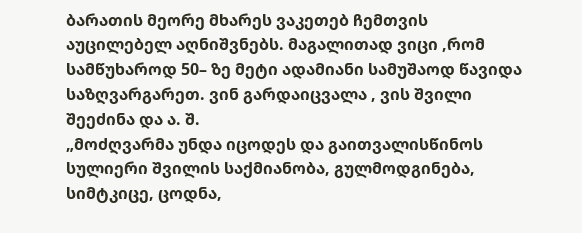ბარათის მეორე მხარეს ვაკეთებ ჩემთვის აუცილებელ აღნიშვნებს. მაგალითად ვიცი ,რომ სამწუხაროდ 50– ზე მეტი ადამიანი სამუშაოდ წავიდა საზღვარგარეთ. ვინ გარდაიცვალა , ვის შვილი შეეძინა და ა. შ.
„მოძღვარმა უნდა იცოდეს და გაითვალისწინოს სულიერი შვილის საქმიანობა, გულმოდგინება, სიმტკიცე, ცოდნა,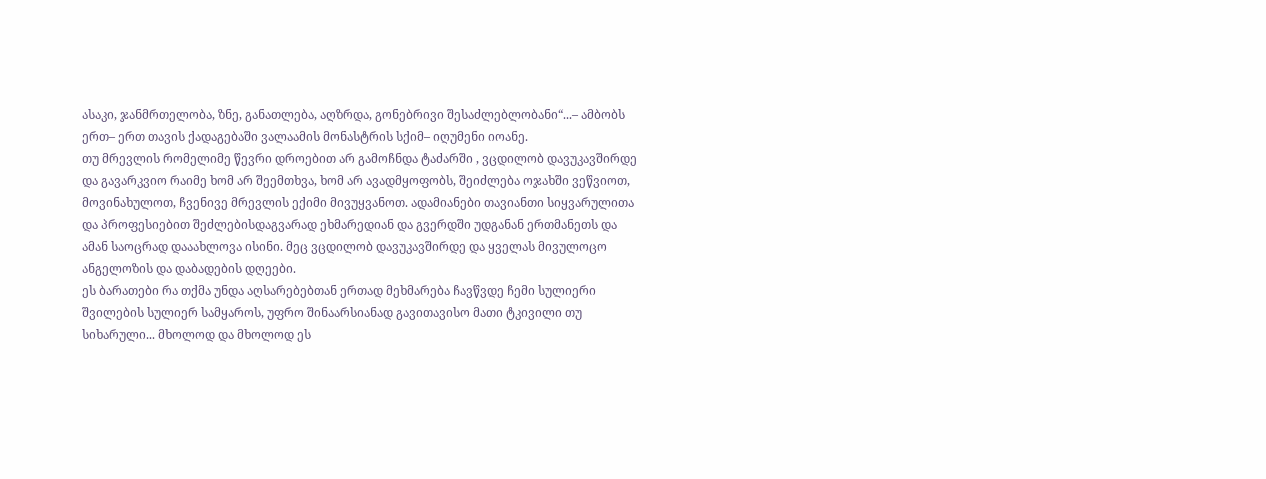ასაკი, ჯანმრთელობა, ზნე, განათლება, აღზრდა, გონებრივი შესაძლებლობანი“...– ამბობს ერთ– ერთ თავის ქადაგებაში ვალაამის მონასტრის სქიმ– იღუმენი იოანე.
თუ მრევლის რომელიმე წევრი დროებით არ გამოჩნდა ტაძარში , ვცდილობ დავუკავშირდე და გავარკვიო რაიმე ხომ არ შეემთხვა, ხომ არ ავადმყოფობს, შეიძლება ოჯახში ვეწვიოთ, მოვინახულოთ, ჩვენივე მრევლის ექიმი მივუყვანოთ. ადამიანები თავიანთი სიყვარულითა და პროფესიებით შეძლებისდაგვარად ეხმარედიან და გვერდში უდგანან ერთმანეთს და ამან საოცრად დააახლოვა ისინი. მეც ვცდილობ დავუკავშირდე და ყველას მივულოცო ანგელოზის და დაბადების დღეები.
ეს ბარათები რა თქმა უნდა აღსარებებთან ერთად მეხმარება ჩავწვდე ჩემი სულიერი შვილების სულიერ სამყაროს, უფრო შინაარსიანად გავითავისო მათი ტკივილი თუ სიხარული... მხოლოდ და მხოლოდ ეს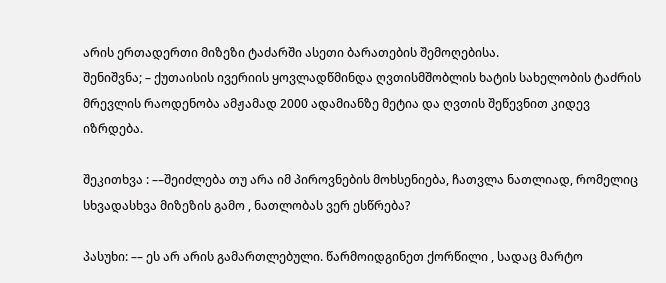არის ერთადერთი მიზეზი ტაძარში ასეთი ბარათების შემოღებისა.
შენიშვნა; – ქუთაისის ივერიის ყოვლადწმინდა ღვთისმშობლის ხატის სახელობის ტაძრის მრევლის რაოდენობა ამჟამად 2000 ადამიანზე მეტია და ღვთის შეწევნით კიდევ იზრდება.

შეკითხვა : ––შეიძლება თუ არა იმ პიროვნების მოხსენიება, ჩათვლა ნათლიად, რომელიც სხვადასხვა მიზეზის გამო , ნათლობას ვერ ესწრება?

პასუხი: –– ეს არ არის გამართლებული. წარმოიდგინეთ ქორწილი , სადაც მარტო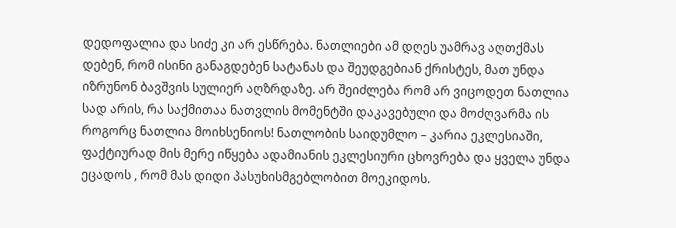დედოფალია და სიძე კი არ ესწრება. ნათლიები ამ დღეს უამრავ აღთქმას დებენ, რომ ისინი განაგდებენ სატანას და შეუდგებიან ქრისტეს, მათ უნდა იზრუნონ ბავშვის სულიერ აღზრდაზე. არ შეიძლება რომ არ ვიცოდეთ ნათლია სად არის, რა საქმითაა ნათვლის მომენტში დაკავებული და მოძღვარმა ის როგორც ნათლია მოიხსენიოს! ნათლობის საიდუმლო – კარია ეკლესიაში, ფაქტიურად მის მერე იწყება ადამიანის ეკლესიური ცხოვრება და ყველა უნდა ეცადოს , რომ მას დიდი პასუხისმგებლობით მოეკიდოს.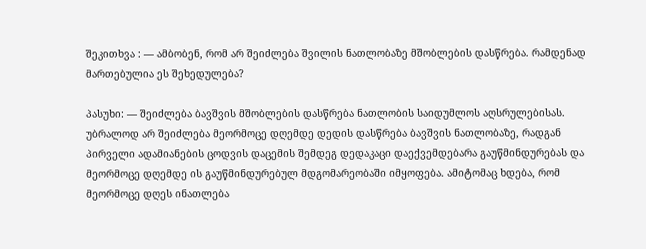შეკითხვა : –– ამბობენ, რომ არ შეიძლება შვილის ნათლობაზე მშობლების დასწრება. რამდენად მართებულია ეს შეხედულება?

პასუხი: –– შეიძლება ბავშვის მშობლების დასწრება ნათლობის საიდუმლოს აღსრულებისას. უბრალოდ არ შეიძლება მეორმოცე დღემდე დედის დასწრება ბავშვის ნათლობაზე, რადგან პირველი ადამიანების ცოდვის დაცემის შემდეგ დედაკაცი დაექვემდებარა გაუწმინდურებას და მეორმოცე დღემდე ის გაუწმინდურებულ მდგომარეობაში იმყოფება. ამიტომაც ხდება, რომ მეორმოცე დღეს ინათლება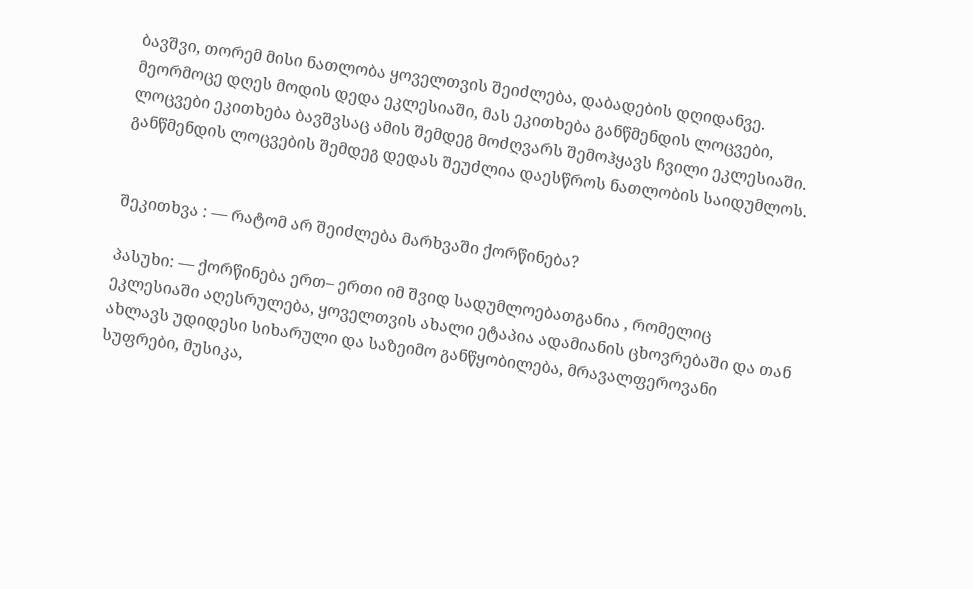ბავშვი, თორემ მისი ნათლობა ყოველთვის შეიძლება, დაბადების დღიდანვე. მეორმოცე დღეს მოდის დედა ეკლესიაში, მას ეკითხება განწმენდის ლოცვები, ლოცვები ეკითხება ბავშვსაც ამის შემდეგ მოძღვარს შემოჰყავს ჩვილი ეკლესიაში. განწმენდის ლოცვების შემდეგ დედას შეუძლია დაესწროს ნათლობის საიდუმლოს.


შეკითხვა : –– რატომ არ შეიძლება მარხვაში ქორწინება?

პასუხი: –– ქორწინება ერთ– ერთი იმ შვიდ სადუმლოებათგანია , რომელიც ეკლესიაში აღესრულება, ყოველთვის ახალი ეტაპია ადამიანის ცხოვრებაში და თან ახლავს უდიდესი სიხარული და საზეიმო განწყობილება, მრავალფეროვანი სუფრები, მუსიკა,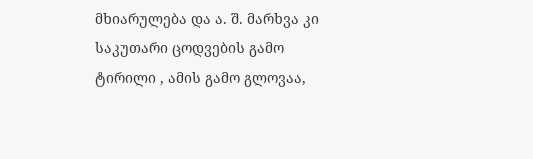მხიარულება და ა. შ. მარხვა კი საკუთარი ცოდვების გამო ტირილი , ამის გამო გლოვაა,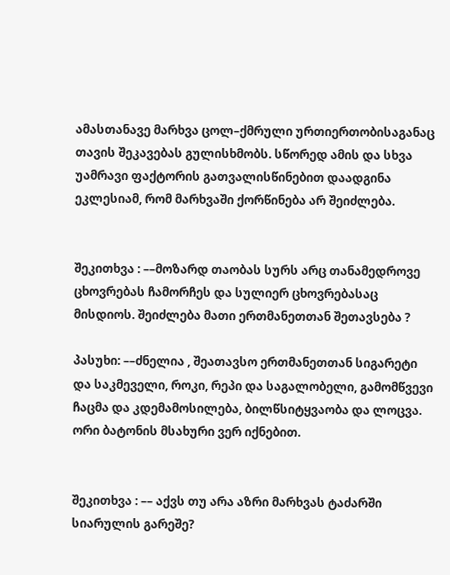ამასთანავე მარხვა ცოლ–ქმრული ურთიერთობისაგანაც თავის შეკავებას გულისხმობს. სწორედ ამის და სხვა უამრავი ფაქტორის გათვალისწინებით დაადგინა ეკლესიამ, რომ მარხვაში ქორწინება არ შეიძლება.


შეკითხვა : ––მოზარდ თაობას სურს არც თანამედროვე ცხოვრებას ჩამორჩეს და სულიერ ცხოვრებასაც მისდიოს. შეიძლება მათი ერთმანეთთან შეთავსება ?

პასუხი: ––ძნელია , შეათავსო ერთმანეთთან სიგარეტი და საკმეველი, როკი, რეპი და საგალობელი, გამომწვევი ჩაცმა და კდემამოსილება, ბილწსიტყვაობა და ლოცვა. ორი ბატონის მსახური ვერ იქნებით.


შეკითხვა : –– აქვს თუ არა აზრი მარხვას ტაძარში სიარულის გარეშე?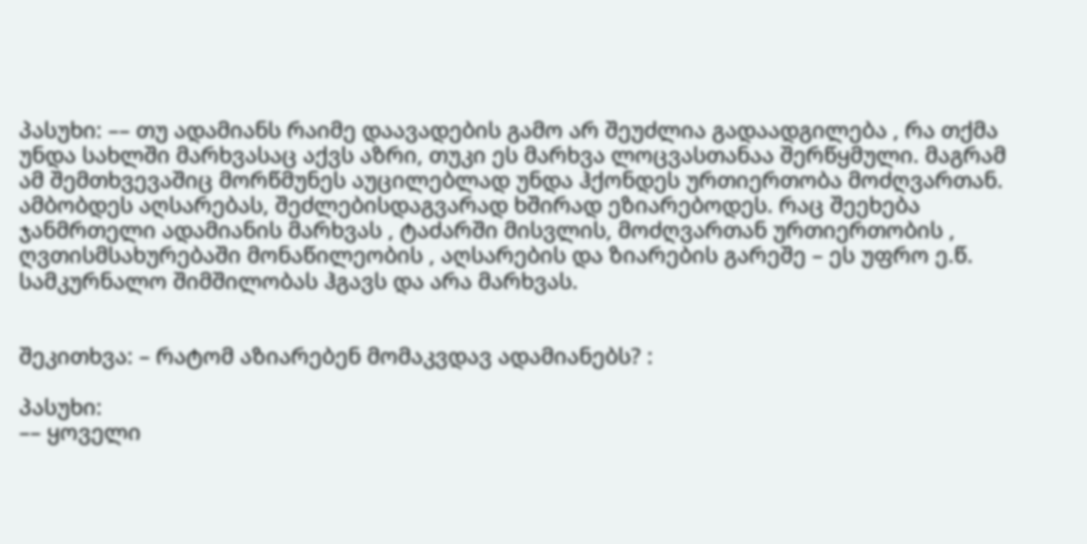პასუხი: –– თუ ადამიანს რაიმე დაავადების გამო არ შეუძლია გადაადგილება , რა თქმა უნდა სახლში მარხვასაც აქვს აზრი, თუკი ეს მარხვა ლოცვასთანაა შერწყმული. მაგრამ ამ შემთხვევაშიც მორწმუნეს აუცილებლად უნდა ჰქონდეს ურთიერთობა მოძღვართან. ამბობდეს აღსარებას, შეძლებისდაგვარად ხშირად ეზიარებოდეს. რაც შეეხება ჯანმრთელი ადამიანის მარხვას , ტაძარში მისვლის, მოძღვართან ურთიერთობის , ღვთისმსახურებაში მონაწილეობის , აღსარების და ზიარების გარეშე – ეს უფრო ე.წ. სამკურნალო შიმშილობას ჰგავს და არა მარხვას.


შეკითხვა: – რატომ აზიარებენ მომაკვდავ ადამიანებს? :

პასუხი:
–– ყოველი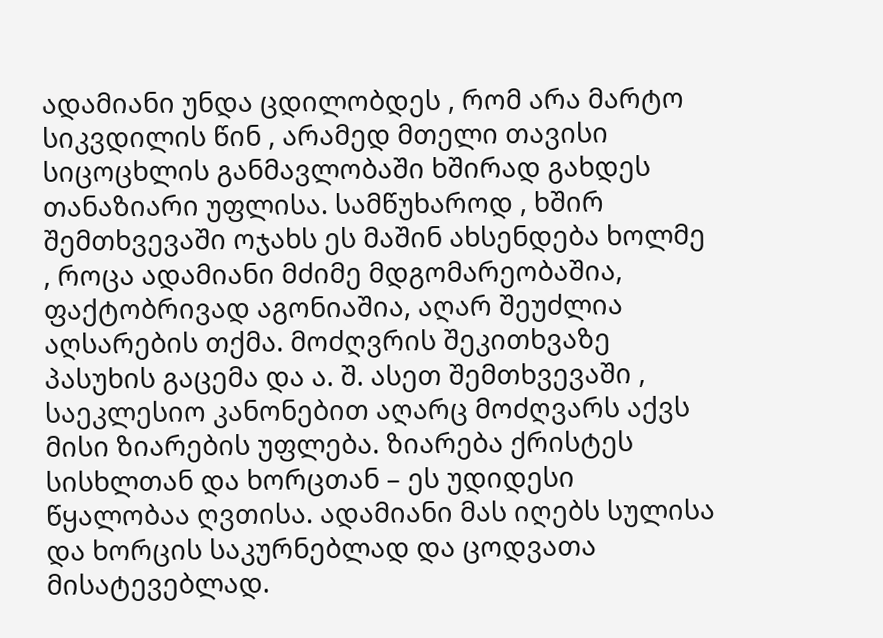ადამიანი უნდა ცდილობდეს , რომ არა მარტო სიკვდილის წინ , არამედ მთელი თავისი სიცოცხლის განმავლობაში ხშირად გახდეს თანაზიარი უფლისა. სამწუხაროდ , ხშირ შემთხვევაში ოჯახს ეს მაშინ ახსენდება ხოლმე , როცა ადამიანი მძიმე მდგომარეობაშია, ფაქტობრივად აგონიაშია, აღარ შეუძლია აღსარების თქმა. მოძღვრის შეკითხვაზე პასუხის გაცემა და ა. შ. ასეთ შემთხვევაში , საეკლესიო კანონებით აღარც მოძღვარს აქვს მისი ზიარების უფლება. ზიარება ქრისტეს სისხლთან და ხორცთან – ეს უდიდესი წყალობაა ღვთისა. ადამიანი მას იღებს სულისა და ხორცის საკურნებლად და ცოდვათა მისატევებლად.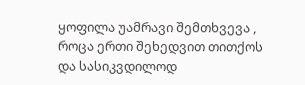ყოფილა უამრავი შემთხვევა , როცა ერთი შეხედვით თითქოს და სასიკვდილოდ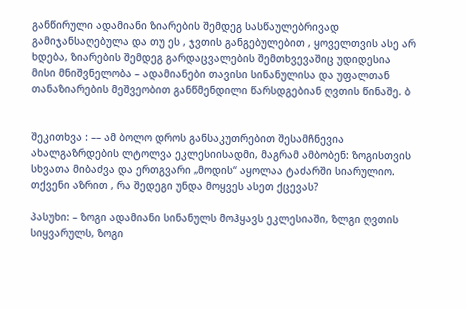განწირული ადამიანი ზიარების შემდეგ სასწაულებრივად გამიჯანსაღებულა და თუ ეს , ჯვთის განგებულებით , ყოველთვის ასე არ ხდება, ზიარების შემდეგ გარდაცვალების შემთხვევაშიც უდიდესია მისი მნიშვნელობა – ადამიანები თავისი სინანულისა და უფალთან თანაზიარების მეშვეობით განწმენდილი წარსდგებიან ღვთის წინაშე. ბ


შეკითხვა : –– ამ ბოლო დროს განსაკუთრებით შესამჩნევია ახალგაზრდების ლტოლვა ეკლესიისადმი, მაგრამ ამბობენ: ზოგისთვის სხვათა მიბაძვა და ერთგვარი „მოდის“ აყოლაა ტაძარში სიარულიო. თქვენი აზრით , რა შედეგი უნდა მოყვეს ასეთ ქცევას?

პასუხი: – ზოგი ადამიანი სინანულს მოჰყავს ეკლესიაში, ზლგი ღვთის სიყვარულს, ზოგი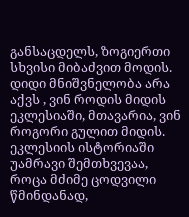განსაცდელს, ზოგიერთი სხვისი მიბაძვით მოდის. დიდი მნიშვნელობა არა აქვს , ვინ როდის მიდის ეკლესიაში, მთავარია, ვინ როგორი გულით მიდის. ეკლესიის ისტორიაში უამრავი შემთხვევაა, როცა მძიმე ცოდვილი წმინდანად,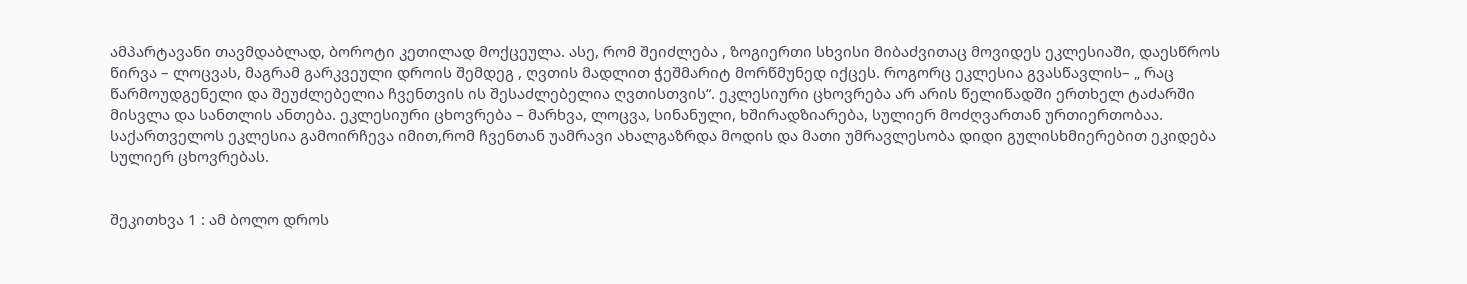ამპარტავანი თავმდაბლად, ბოროტი კეთილად მოქცეულა. ასე, რომ შეიძლება , ზოგიერთი სხვისი მიბაძვითაც მოვიდეს ეკლესიაში, დაესწროს წირვა – ლოცვას, მაგრამ გარკვეული დროის შემდეგ , ღვთის მადლით ჭეშმარიტ მორწმუნედ იქცეს. როგორც ეკლესია გვასწავლის– „ რაც წარმოუდგენელი და შეუძლებელია ჩვენთვის ის შესაძლებელია ღვთისთვის“. ეკლესიური ცხოვრება არ არის წელიწადში ერთხელ ტაძარში მისვლა და სანთლის ანთება. ეკლესიური ცხოვრება – მარხვა, ლოცვა, სინანული, ხშირადზიარება, სულიერ მოძღვართან ურთიერთობაა. საქართველოს ეკლესია გამოირჩევა იმით,რომ ჩვენთან უამრავი ახალგაზრდა მოდის და მათი უმრავლესობა დიდი გულისხმიერებით ეკიდება სულიერ ცხოვრებას.


შეკითხვა 1 : ამ ბოლო დროს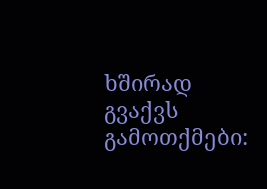ხშირად გვაქვს გამოთქმები: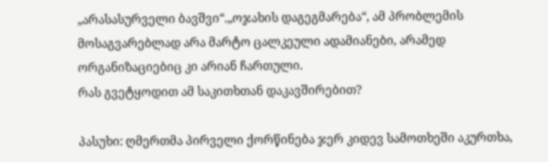„არასასურველი ბავშვი“.„ოჯახის დაგეგმარება“, ამ პრობლემის მოსაგვარებლად არა მარტო ცალკეული ადამიანები, არამედ ორგანიზაციებიც კი არიან ჩართული.
რას გვეტყოდით ამ საკითხთან დაკავშირებით?

პასუხი: ღმერთმა პირველი ქორწინება ჯერ კიდევ სამოთხეში აკურთხა,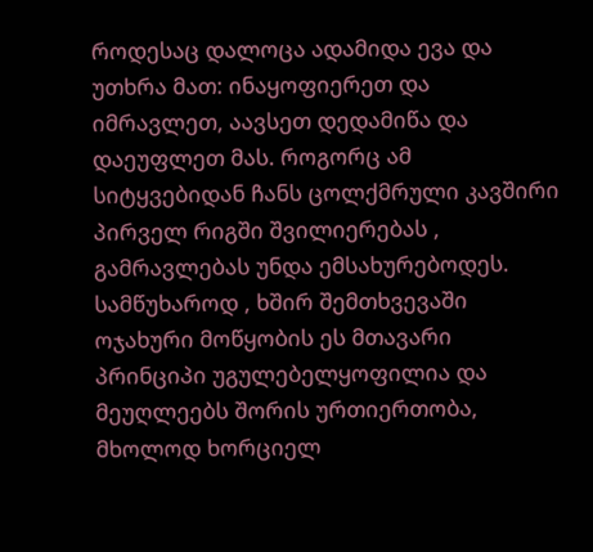როდესაც დალოცა ადამიდა ევა და უთხრა მათ: ინაყოფიერეთ და იმრავლეთ, აავსეთ დედამიწა და დაეუფლეთ მას. როგორც ამ სიტყვებიდან ჩანს ცოლქმრული კავშირი პირველ რიგში შვილიერებას , გამრავლებას უნდა ემსახურებოდეს. სამწუხაროდ , ხშირ შემთხვევაში ოჯახური მოწყობის ეს მთავარი პრინციპი უგულებელყოფილია და მეუღლეებს შორის ურთიერთობა, მხოლოდ ხორციელ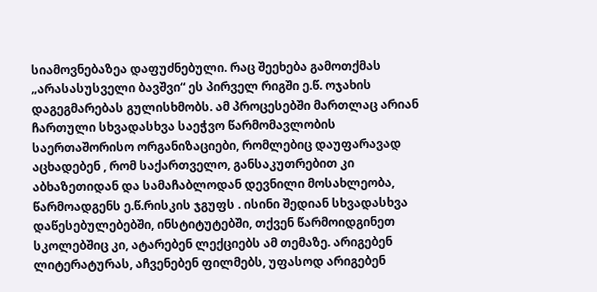სიამოვნებაზეა დაფუძნებული. რაც შეეხება გამოთქმას „არასასუსველი ბავშვი“ ეს პირველ რიგში ე.წ. ოჯახის დაგეგმარებას გულისხმობს. ამ პროცესებში მართლაც არიან ჩართული სხვადასხვა საეჭვო წარმომავლობის საერთაშორისო ორგანიზაციები, რომლებიც დაუფარავად აცხადებენ , რომ საქართველო, განსაკუთრებით კი აბხაზეთიდან და სამაჩაბლოდან დევნილი მოსახლეობა, წარმოადგენს ე.წ.რისკის ჯგუფს . ისინი შედიან სხვადასხვა დაწესებულებებში, ინსტიტუტებში, თქვენ წარმოიდგინეთ სკოლებშიც კი, ატარებენ ლექციებს ამ თემაზე. არიგებენ ლიტერატურას, აჩვენებენ ფილმებს, უფასოდ არიგებენ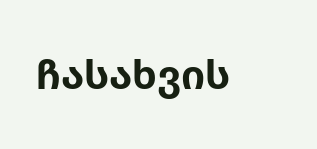ჩასახვის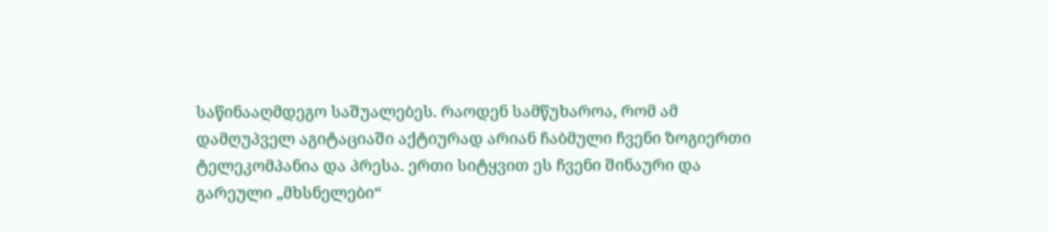საწინააღმდეგო საშუალებეს. რაოდენ სამწუხაროა, რომ ამ დამღუპველ აგიტაციაში აქტიურად არიან ჩაბმული ჩვენი ზოგიერთი ტელეკომპანია და პრესა. ერთი სიტყვით ეს ჩვენი შინაური და გარეული „მხსნელები“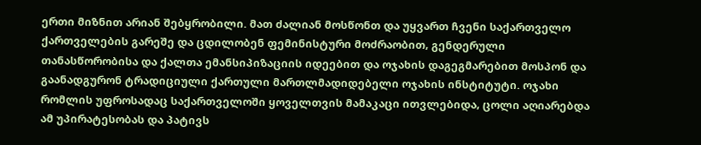ერთი მიზნით არიან შებყრობილი. მათ ძალიან მოსწონთ და უყვართ ჩვენი საქართველო ქართველების გარეშე და ცდილობენ ფემინისტური მოძრაობით, გენდერული თანასწორობისა და ქალთა ემანსიპიზაციის იდეებით და ოჯახის დაგეგმარებით მოსპონ და გაანადგურონ ტრადიციული ქართული მართლმადიდებელი ოჯახის ინსტიტუტი. ოჯახი რომლის უფროსადაც საქართველოში ყოველთვის მამაკაცი ითვლებიდა, ცოლი აღიარებდა ამ უპირატესობას და პატივს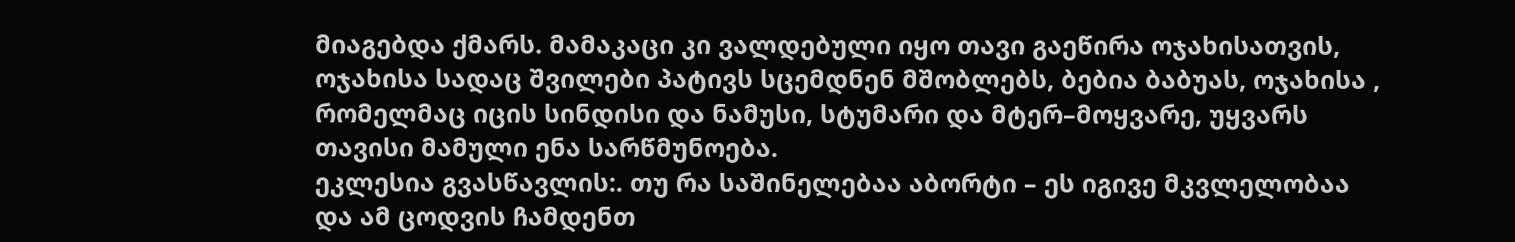მიაგებდა ქმარს. მამაკაცი კი ვალდებული იყო თავი გაეწირა ოჯახისათვის, ოჯახისა სადაც შვილები პატივს სცემდნენ მშობლებს, ბებია ბაბუას, ოჯახისა , რომელმაც იცის სინდისი და ნამუსი, სტუმარი და მტერ–მოყვარე, უყვარს თავისი მამული ენა სარწმუნოება.
ეკლესია გვასწავლის:. თუ რა საშინელებაა აბორტი – ეს იგივე მკვლელობაა და ამ ცოდვის ჩამდენთ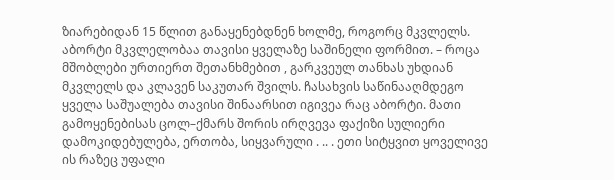ზიარებიდან 15 წლით განაყენებდნენ ხოლმე, როგორც მკვლელს. აბორტი მკვლელობაა თავისი ყველაზე საშინელი ფორმით. – როცა მშობლები ურთიერთ შეთანხმებით , გარკვეულ თანხას უხდიან მკვლელს და კლავენ საკუთარ შვილს. ჩასახვის საწინააღმდეგო ყველა საშუალება თავისი შინაარსით იგივეა რაც აბორტი. მათი გამოყენებისას ცოლ–ქმარს შორის ირღვევა ფაქიზი სულიერი დამოკიდებულება, ერთობა, სიყვარული . .. . ეთი სიტყვით ყოველივე ის რაზეც უფალი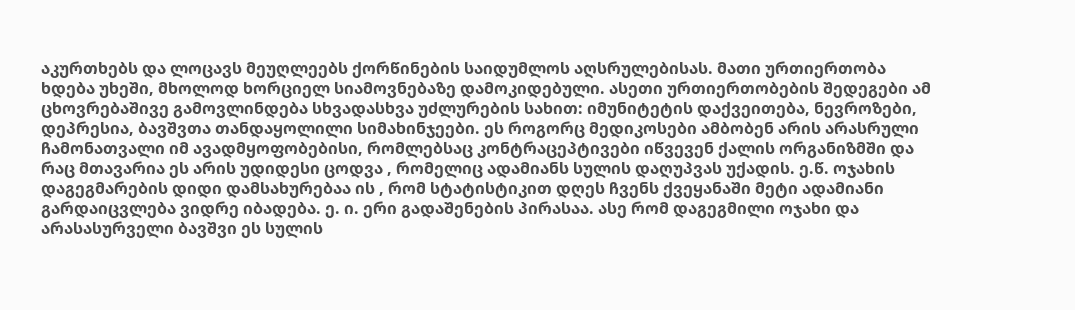აკურთხებს და ლოცავს მეუღლეებს ქორწინების საიდუმლოს აღსრულებისას. მათი ურთიერთობა ხდება უხეში, მხოლოდ ხორციელ სიამოვნებაზე დამოკიდებული. ასეთი ურთიერთობების შედეგები ამ ცხოვრებაშივე გამოვლინდება სხვადასხვა უძლურების სახით: იმუნიტეტის დაქვეითება, ნევროზები, დეპრესია, ბავშვთა თანდაყოლილი სიმახინჯეები. ეს როგორც მედიკოსები ამბობენ არის არასრული ჩამონათვალი იმ ავადმყოფობებისი, რომლებსაც კონტრაცეპტივები იწვევენ ქალის ორგანიზმში და რაც მთავარია ეს არის უდიდესი ცოდვა , რომელიც ადამიანს სულის დაღუპვას უქადის. ე.წ. ოჯახის დაგეგმარების დიდი დამსახურებაა ის , რომ სტატისტიკით დღეს ჩვენს ქვეყანაში მეტი ადამიანი გარდაიცვლება ვიდრე იბადება. ე. ი. ერი გადაშენების პირასაა. ასე რომ დაგეგმილი ოჯახი და არასასურველი ბავშვი ეს სულის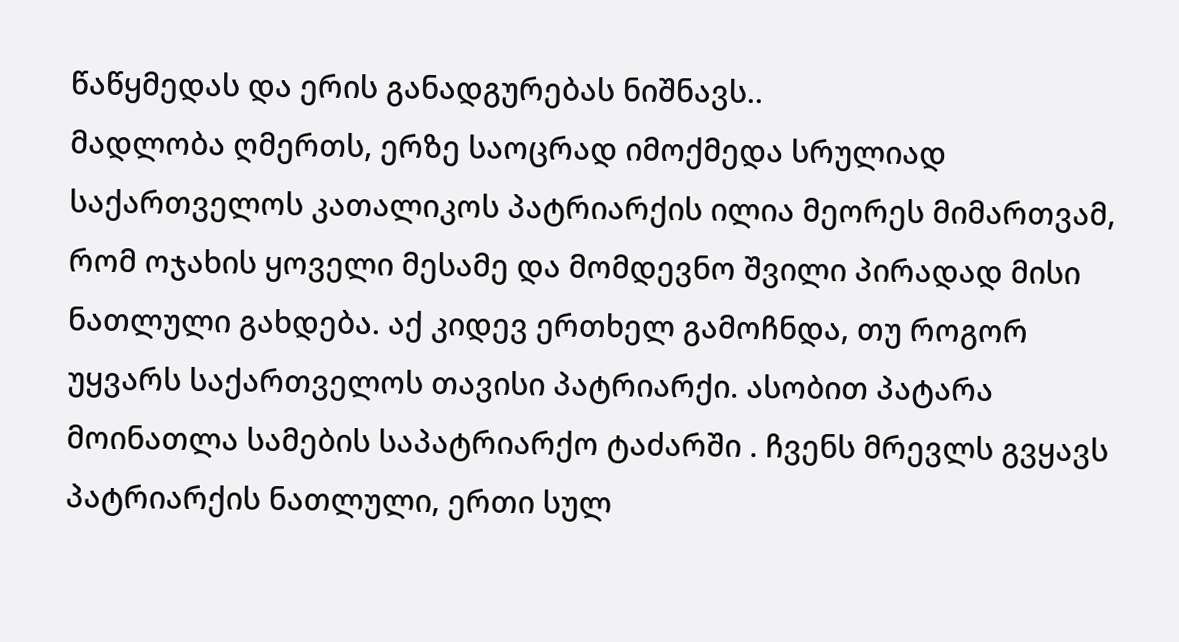წაწყმედას და ერის განადგურებას ნიშნავს..
მადლობა ღმერთს, ერზე საოცრად იმოქმედა სრულიად საქართველოს კათალიკოს პატრიარქის ილია მეორეს მიმართვამ, რომ ოჯახის ყოველი მესამე და მომდევნო შვილი პირადად მისი ნათლული გახდება. აქ კიდევ ერთხელ გამოჩნდა, თუ როგორ უყვარს საქართველოს თავისი პატრიარქი. ასობით პატარა მოინათლა სამების საპატრიარქო ტაძარში . ჩვენს მრევლს გვყავს პატრიარქის ნათლული, ერთი სულ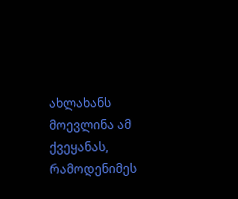ახლახანს მოევლინა ამ ქვეყანას, რამოდენიმეს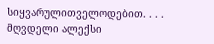სიყვარულითველოდებით. . . .
მღვდელი ალექსი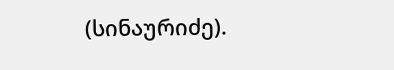(სინაურიძე).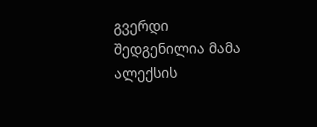გვერდი შედგენილია მამა ალექსის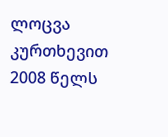ლოცვა კურთხევით 2008 წელს